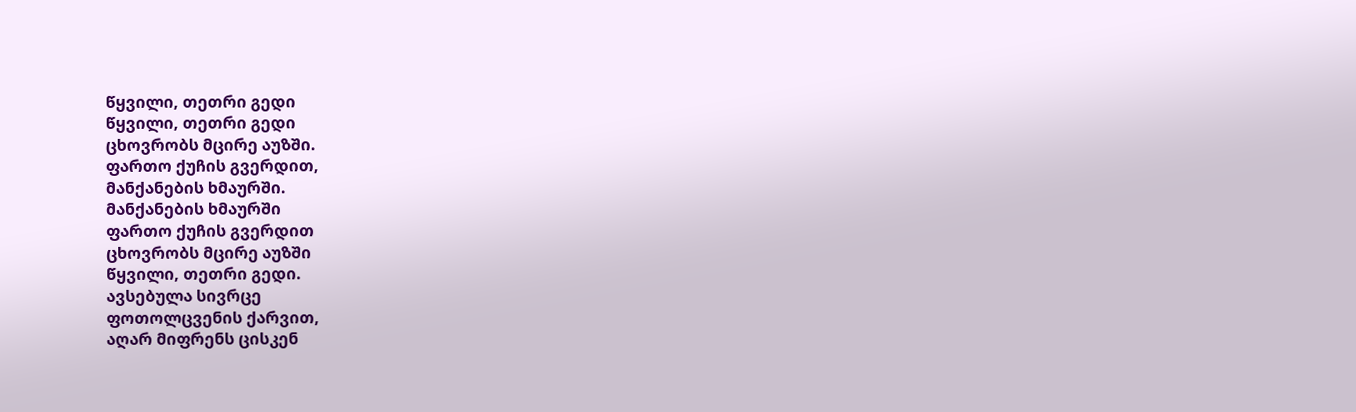წყვილი, თეთრი გედი
წყვილი, თეთრი გედი
ცხოვრობს მცირე აუზში.
ფართო ქუჩის გვერდით,
მანქანების ხმაურში.
მანქანების ხმაურში
ფართო ქუჩის გვერდით
ცხოვრობს მცირე აუზში
წყვილი, თეთრი გედი.
ავსებულა სივრცე
ფოთოლცვენის ქარვით,
აღარ მიფრენს ცისკენ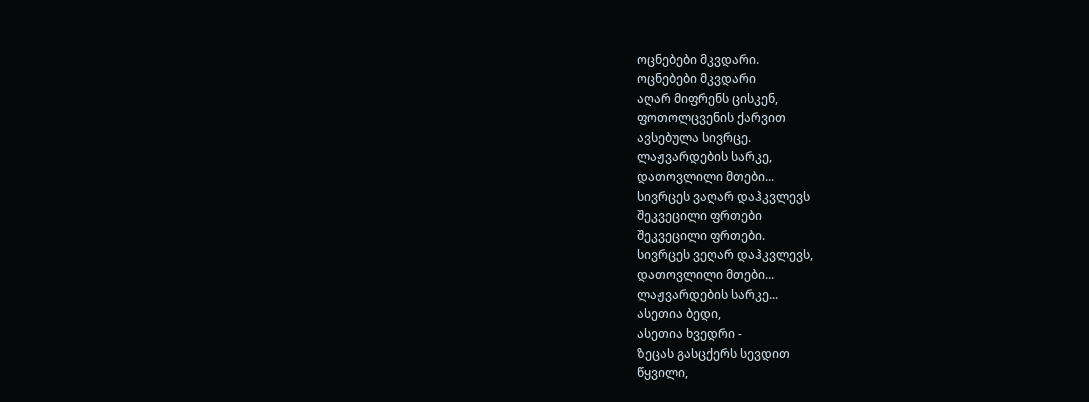ოცნებები მკვდარი.
ოცნებები მკვდარი
აღარ მიფრენს ცისკენ,
ფოთოლცვენის ქარვით
ავსებულა სივრცე.
ლაჟვარდების სარკე,
დათოვლილი მთები...
სივრცეს ვაღარ დაჰკვლევს
შეკვეცილი ფრთები
შეკვეცილი ფრთები.
სივრცეს ვეღარ დაჰკვლევს,
დათოვლილი მთები...
ლაჟვარდების სარკე...
ასეთია ბედი,
ასეთია ხვედრი -
ზეცას გასცქერს სევდით
წყვილი,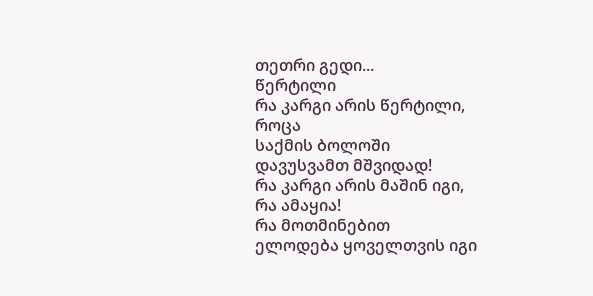თეთრი გედი...
წერტილი
რა კარგი არის წერტილი,
როცა
საქმის ბოლოში
დავუსვამთ მშვიდად!
რა კარგი არის მაშინ იგი,
რა ამაყია!
რა მოთმინებით
ელოდება ყოველთვის იგი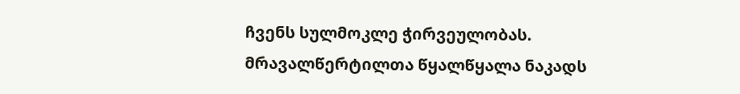ჩვენს სულმოკლე ჭირვეულობას.
მრავალწერტილთა წყალწყალა ნაკადს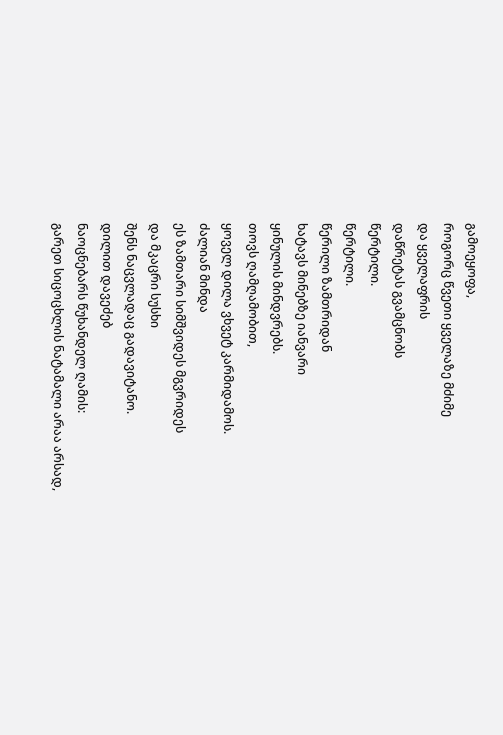გამოეყოფა,
როგორც წვეთი ყველაზე მძიმე
და ყველაფრის
დაწრეტას გვამცნობს
წერტილი.
წერტილი.
წერილი ზამთრიდან
ხატავს მინებზე იანვარი
ყინულის მინდვრებს.
თოვს ღამღამობით,
ყოველ დილა ვხვეტ კარმიდამოს.
ძალიან მინდა
ეს ზამთარი სიმშვიდეს მგვრიდეს
და მკაცრი სუსხი
შენს ნაცვლადაც გადავიტანო.
დილით დავეძებ
ნაოცნებარს წუხანდელ ღამის:
გარეთ სიცოცხლის ნატამალი არაა არსად,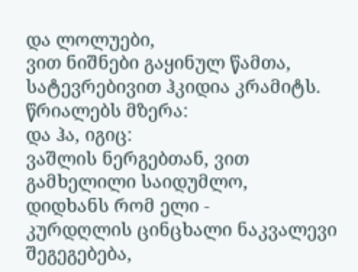და ლოლუები,
ვით ნიშნები გაყინულ წამთა,
სატევრებივით ჰკიდია კრამიტს.
წრიალებს მზერა:
და ჰა, იგიც:
ვაშლის ნერგებთან, ვით გამხელილი საიდუმლო,
დიდხანს რომ ელი -
კურდღლის ცინცხალი ნაკვალევი შეგეგებება,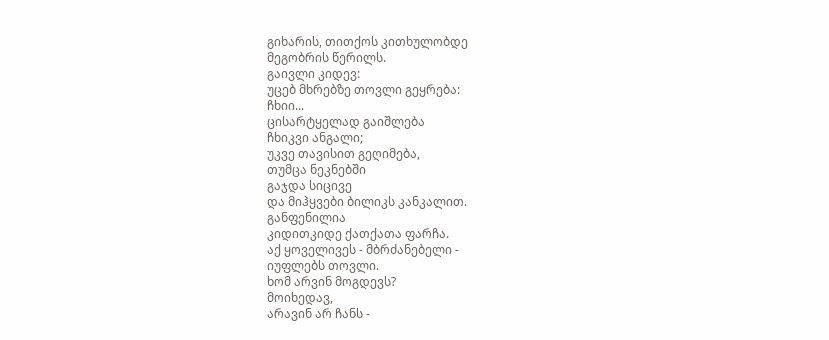გიხარის, თითქოს კითხულობდე
მეგობრის წერილს.
გაივლი კიდევ:
უცებ მხრებზე თოვლი გეყრება:
ჩხიი...
ცისარტყელად გაიშლება
ჩხიკვი ანგალი;
უკვე თავისით გეღიმება,
თუმცა ნეკნებში
გაჯდა სიცივე
და მიჰყვები ბილიკს კანკალით.
განფენილია
კიდითკიდე ქათქათა ფარჩა.
აქ ყოველივეს - მბრძანებელი -
იუფლებს თოვლი.
ხომ არვინ მოგდევს?
მოიხედავ,
არავინ არ ჩანს -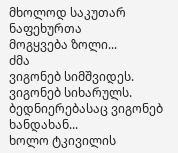მხოლოდ საკუთარ ნაფეხურთა
მოგყვება ზოლი...
ძმა
ვიგონებ სიმშვიდეს.
ვიგონებ სიხარულს.
ბედნიერებასაც ვიგონებ ხანდახან...
ხოლო ტკივილის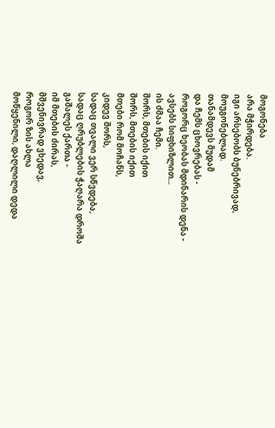მოგონება
არა მჭირდება.
იგი არსებობს ბუნებრივად,
მოუგონებლად.
თანამდევს მუდამ
და ჩემს ცხოვრებას -
როგორც ხეობას მდინარის დენა -
ავსებს სიფხიზლით...
ის ძმაა ჩემი.
შორს, მთების იქით
შორს, მთების იქით
მთები რომ მოჩანს,
კიდევ შორს,
სადაც თვალი ვერ სწვდება,
სადაც ღრუბლების ჭაღარა დროშა
გაშალეს ქართა -
იმ მთების ძირას,
მშვენივრად ვხედავ,
როგორ ზის ახლა
მოწყენილი, დაღლილი დედა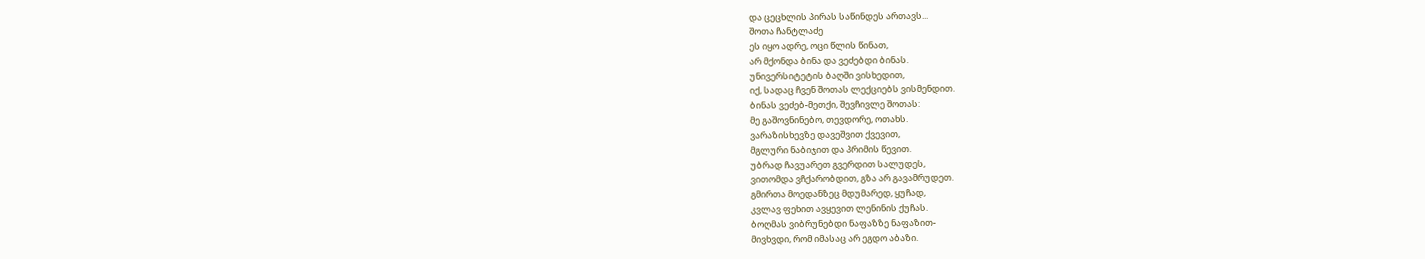და ცეცხლის პირას საწინდეს ართავს...
შოთა ჩანტლაძე
ეს იყო ადრე, ოცი წლის წინათ,
არ მქონდა ბინა და ვეძებდი ბინას.
უნივერსიტეტის ბაღში ვისხედით,
იქ, სადაც ჩვენ შოთას ლექციებს ვისმენდით.
ბინას ვეძებ-მეთქი, შევჩივლე შოთას:
მე გაშოვნინებო, თევდორე, ოთახს.
ვარაზისხევზე დავეშვით ქვევით,
მგლური ნაბიჯით და პრიმის წევით.
უბრად ჩავუარეთ გვერდით სალუდეს,
ვითომდა ვჩქარობდით, გზა არ გავამრუდეთ.
გმირთა მოედანზეც მდუმარედ, ყუჩად,
კვლავ ფეხით ავყევით ლენინის ქუჩას.
ბოღმას ვიბრუნებდი ნაფაზზე ნაფაზით-
მივხვდი, რომ იმასაც არ ეგდო აბაზი.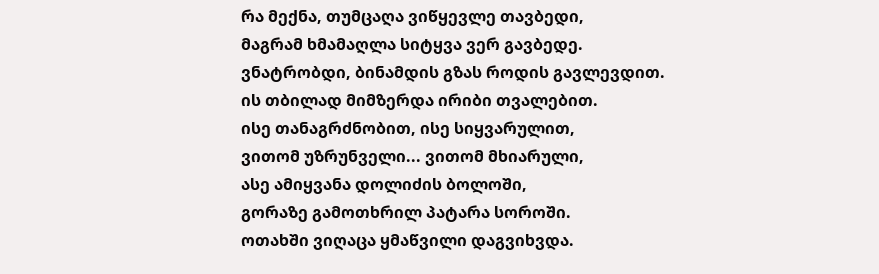რა მექნა, თუმცაღა ვიწყევლე თავბედი,
მაგრამ ხმამაღლა სიტყვა ვერ გავბედე.
ვნატრობდი, ბინამდის გზას როდის გავლევდით.
ის თბილად მიმზერდა ირიბი თვალებით.
ისე თანაგრძნობით, ისე სიყვარულით,
ვითომ უზრუნველი... ვითომ მხიარული,
ასე ამიყვანა დოლიძის ბოლოში,
გორაზე გამოთხრილ პატარა სოროში.
ოთახში ვიღაცა ყმაწვილი დაგვიხვდა.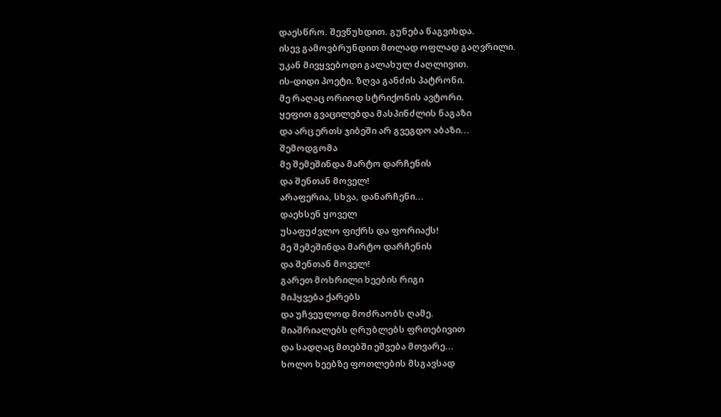დაესწრო. შევწუხდით. გუნება წაგვიხდა.
ისევ გამოვბრუნდით მთლად ოფლად გაღვრილი.
უკან მივყვებოდი გალახულ ძაღლივით.
ის-დიდი პოეტი. ზღვა განძის პატრონი.
მე რაღაც ორიოდ სტრიქონის ავტორი.
ყეფით გვაცილებდა მასპინძლის ნაგაზი
და არც ერთს ჯიბეში არ გვეგდო აბაზი...
შემოდგომა
მე შემეშინდა მარტო დარჩენის
და შენთან მოველ!
არაფერია, სხვა, დანარჩენი...
დაეხსენ ყოველ
უსაფუძვლო ფიქრს და ფორიაქს!
მე შემეშინდა მარტო დარჩენის
და შენთან მოველ!
გარეთ მოხრილი ხეების რიგი
მიჰყვება ქარებს
და უჩვეულოდ მოძრაობს ღამე.
მიაშრიალებს ღრუბლებს ფრთებივით
და სადღაც მთებში ეშვება მთვარე...
ხოლო ხეებზე ფოთლების მსგავსად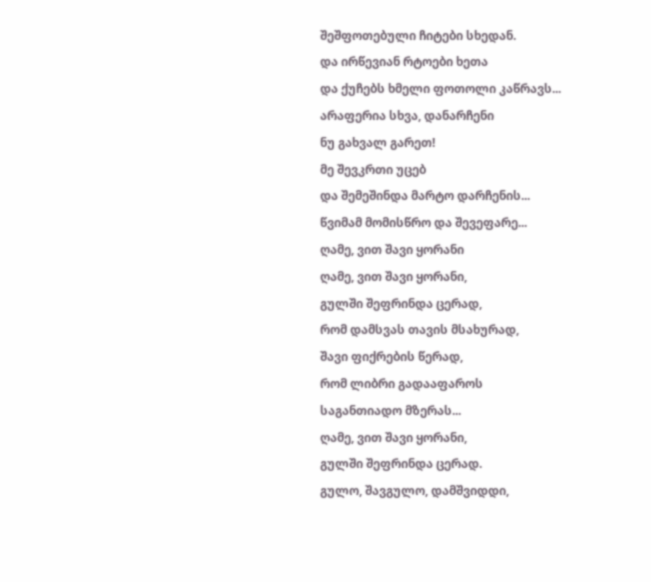შეშფოთებული ჩიტები სხედან.
და ირწევიან რტოები ხეთა
და ქუჩებს ხმელი ფოთოლი კაწრავს...
არაფერია სხვა, დანარჩენი
ნუ გახვალ გარეთ!
მე შევკრთი უცებ
და შემეშინდა მარტო დარჩენის...
წვიმამ მომისწრო და შევეფარე...
ღამე, ვით შავი ყორანი
ღამე, ვით შავი ყორანი,
გულში შეფრინდა ცერად,
რომ დამსვას თავის მსახურად,
შავი ფიქრების წერად,
რომ ლიბრი გადააფაროს
საგანთიადო მზერას...
ღამე, ვით შავი ყორანი,
გულში შეფრინდა ცერად.
გულო, შავგულო, დამშვიდდი,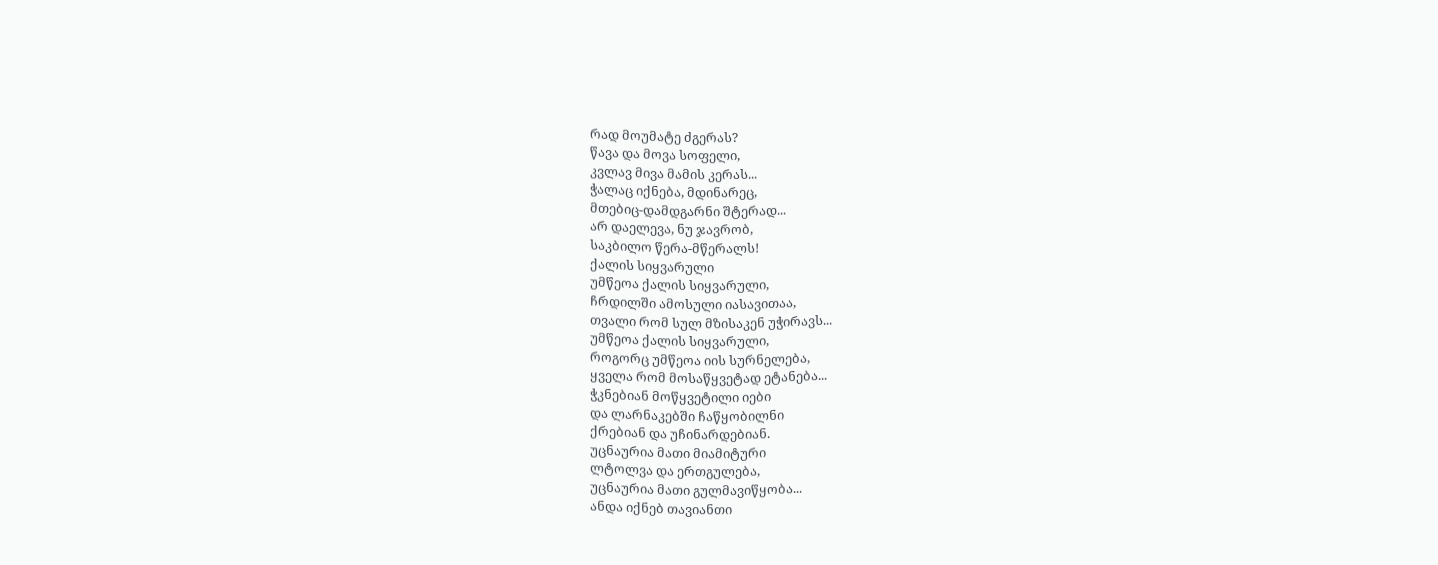რად მოუმატე ძგერას?
წავა და მოვა სოფელი,
კვლავ მივა მამის კერას...
ჭალაც იქნება, მდინარეც,
მთებიც-დამდგარნი შტერად...
არ დაელევა, ნუ ჯავრობ,
საკბილო წერა-მწერალს!
ქალის სიყვარული
უმწეოა ქალის სიყვარული,
ჩრდილში ამოსული იასავითაა,
თვალი რომ სულ მზისაკენ უჭირავს...
უმწეოა ქალის სიყვარული,
როგორც უმწეოა იის სურნელება,
ყველა რომ მოსაწყვეტად ეტანება...
ჭკნებიან მოწყვეტილი იები
და ლარნაკებში ჩაწყობილნი
ქრებიან და უჩინარდებიან.
უცნაურია მათი მიამიტური
ლტოლვა და ერთგულება,
უცნაურია მათი გულმავიწყობა...
ანდა იქნებ თავიანთი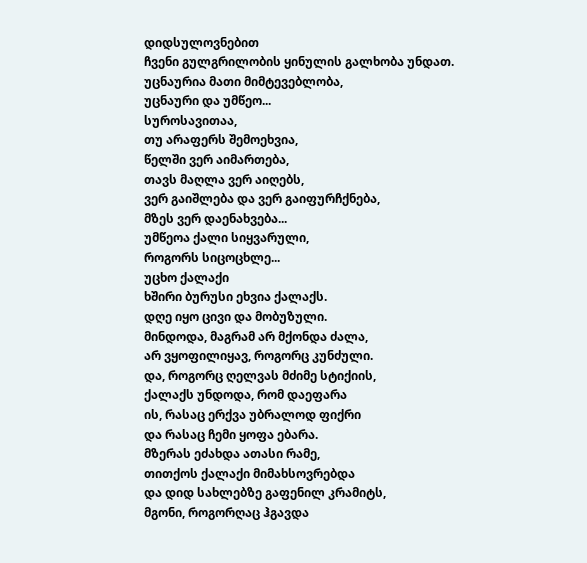დიდსულოვნებით
ჩვენი გულგრილობის ყინულის გალხობა უნდათ.
უცნაურია მათი მიმტევებლობა,
უცნაური და უმწეო...
სუროსავითაა,
თუ არაფერს შემოეხვია,
წელში ვერ აიმართება,
თავს მაღლა ვერ აიღებს,
ვერ გაიშლება და ვერ გაიფურჩქნება,
მზეს ვერ დაენახვება...
უმწეოა ქალი სიყვარული,
როგორს სიცოცხლე...
უცხო ქალაქი
ხშირი ბურუსი ეხვია ქალაქს.
დღე იყო ცივი და მობუზული.
მინდოდა, მაგრამ არ მქონდა ძალა,
არ ვყოფილიყავ, როგორც კუნძული.
და, როგორც ღელვას მძიმე სტიქიის,
ქალაქს უნდოდა, რომ დაეფარა
ის, რასაც ერქვა უბრალოდ ფიქრი
და რასაც ჩემი ყოფა ებარა.
მზერას ეძახდა ათასი რამე,
თითქოს ქალაქი მიმახსოვრებდა
და დიდ სახლებზე გაფენილ კრამიტს,
მგონი, როგორღაც ჰგავდა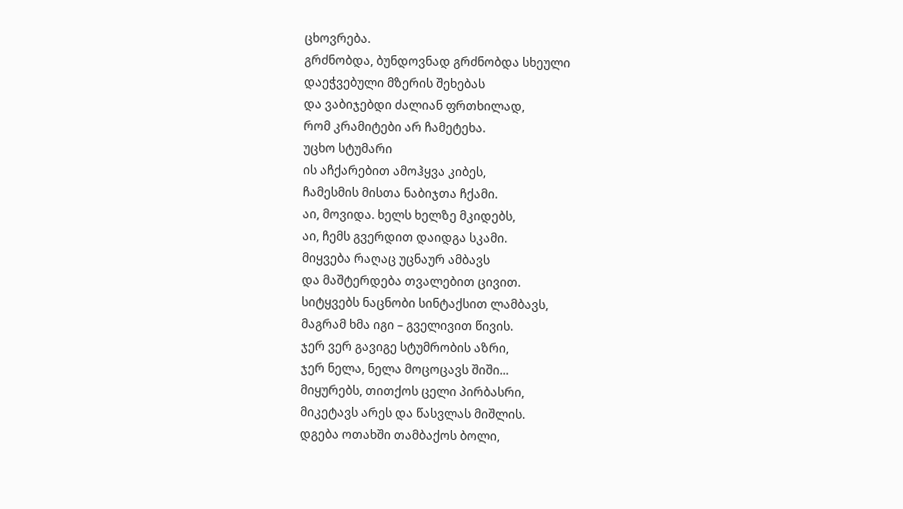ცხოვრება.
გრძნობდა, ბუნდოვნად გრძნობდა სხეული
დაეჭვებული მზერის შეხებას
და ვაბიჯებდი ძალიან ფრთხილად,
რომ კრამიტები არ ჩამეტეხა.
უცხო სტუმარი
ის აჩქარებით ამოჰყვა კიბეს,
ჩამესმის მისთა ნაბიჯთა ჩქამი.
აი, მოვიდა. ხელს ხელზე მკიდებს,
აი, ჩემს გვერდით დაიდგა სკამი.
მიყვება რაღაც უცნაურ ამბავს
და მაშტერდება თვალებით ცივით.
სიტყვებს ნაცნობი სინტაქსით ლამბავს,
მაგრამ ხმა იგი – გველივით წივის.
ჯერ ვერ გავიგე სტუმრობის აზრი,
ჯერ ნელა, ნელა მოცოცავს შიში...
მიყურებს, თითქოს ცელი პირბასრი,
მიკეტავს არეს და წასვლას მიშლის.
დგება ოთახში თამბაქოს ბოლი,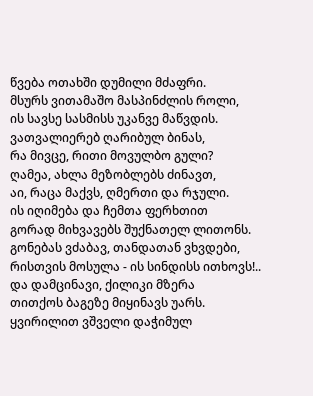წვება ოთახში დუმილი მძაფრი.
მსურს ვითამაშო მასპინძლის როლი,
ის სავსე სასმისს უკანვე მაწვდის.
ვათვალიერებ ღარიბულ ბინას,
რა მივცე, რითი მოვულბო გული?
ღამეა, ახლა მეზობლებს ძინავთ,
აი, რაცა მაქვს, ღმერთი და რჯული.
ის იღიმება და ჩემთა ფერხთით
გორად მიხვავებს შუქნათელ ლითონს.
გონებას ვძაბავ, თანდათან ვხვდები,
რისთვის მოსულა - ის სინდისს ითხოვს!..
და დამცინავი, ქილიკი მზერა
თითქოს ბაგეზე მიყინავს უარს.
ყვირილით ვშველი დაჭიმულ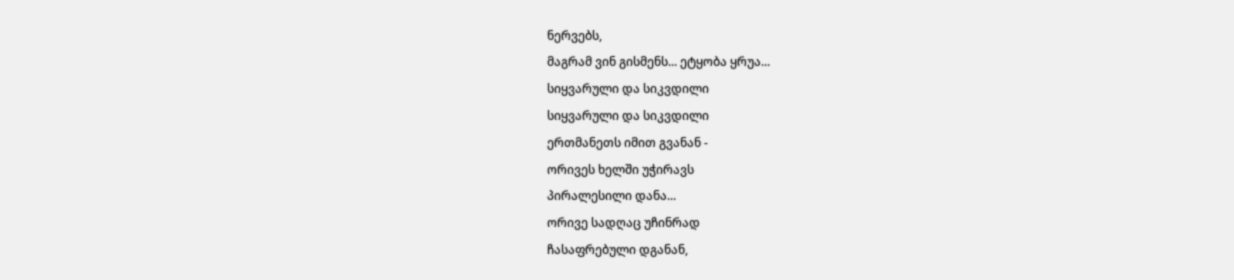ნერვებს,
მაგრამ ვინ გისმენს... ეტყობა ყრუა...
სიყვარული და სიკვდილი
სიყვარული და სიკვდილი
ერთმანეთს იმით გვანან -
ორივეს ხელში უჭირავს
პირალესილი დანა...
ორივე სადღაც უჩინრად
ჩასაფრებული დგანან,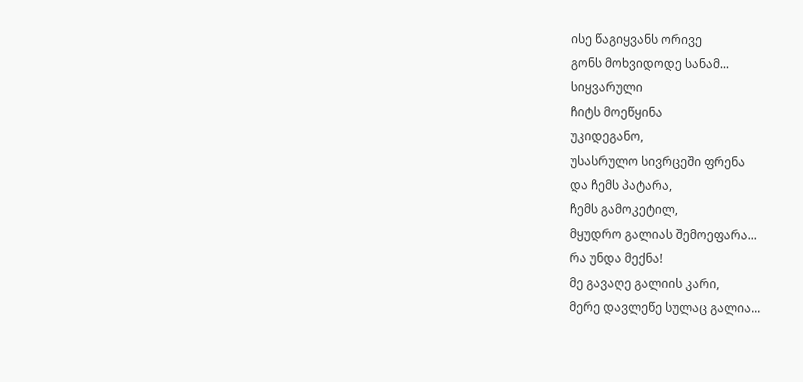ისე წაგიყვანს ორივე
გონს მოხვიდოდე სანამ...
სიყვარული
ჩიტს მოეწყინა
უკიდეგანო,
უსასრულო სივრცეში ფრენა
და ჩემს პატარა,
ჩემს გამოკეტილ,
მყუდრო გალიას შემოეფარა...
რა უნდა მექნა!
მე გავაღე გალიის კარი,
მერე დავლეწე სულაც გალია...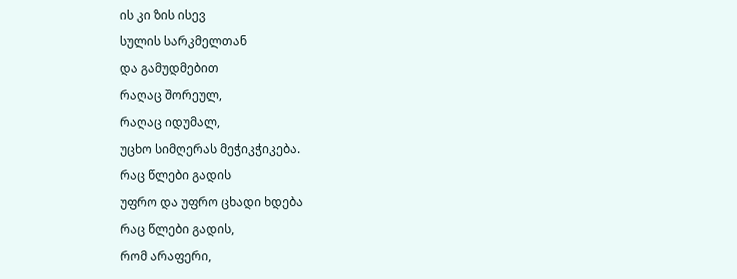ის კი ზის ისევ
სულის სარკმელთან
და გამუდმებით
რაღაც შორეულ,
რაღაც იდუმალ,
უცხო სიმღერას მეჭიკჭიკება.
რაც წლები გადის
უფრო და უფრო ცხადი ხდება
რაც წლები გადის,
რომ არაფერი,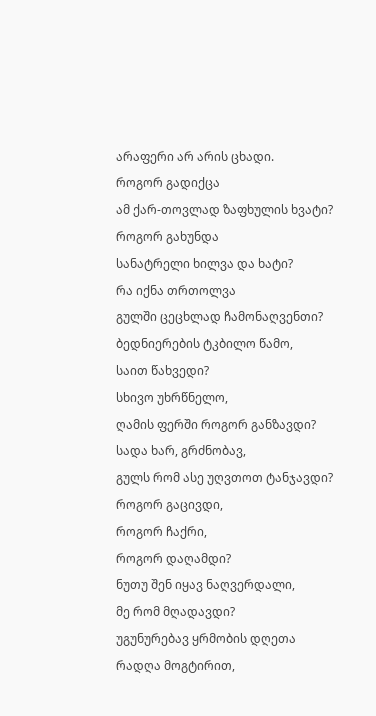არაფერი არ არის ცხადი.
როგორ გადიქცა
ამ ქარ-თოვლად ზაფხულის ხვატი?
როგორ გახუნდა
სანატრელი ხილვა და ხატი?
რა იქნა თრთოლვა
გულში ცეცხლად ჩამონაღვენთი?
ბედნიერების ტკბილო წამო,
საით წახვედი?
სხივო უხრწნელო,
ღამის ფერში როგორ განზავდი?
სადა ხარ, გრძნობავ,
გულს რომ ასე უღვთოთ ტანჯავდი?
როგორ გაცივდი,
როგორ ჩაქრი,
როგორ დაღამდი?
ნუთუ შენ იყავ ნაღვერდალი,
მე რომ მღადავდი?
უგუნურებავ ყრმობის დღეთა
რადღა მოგტირით,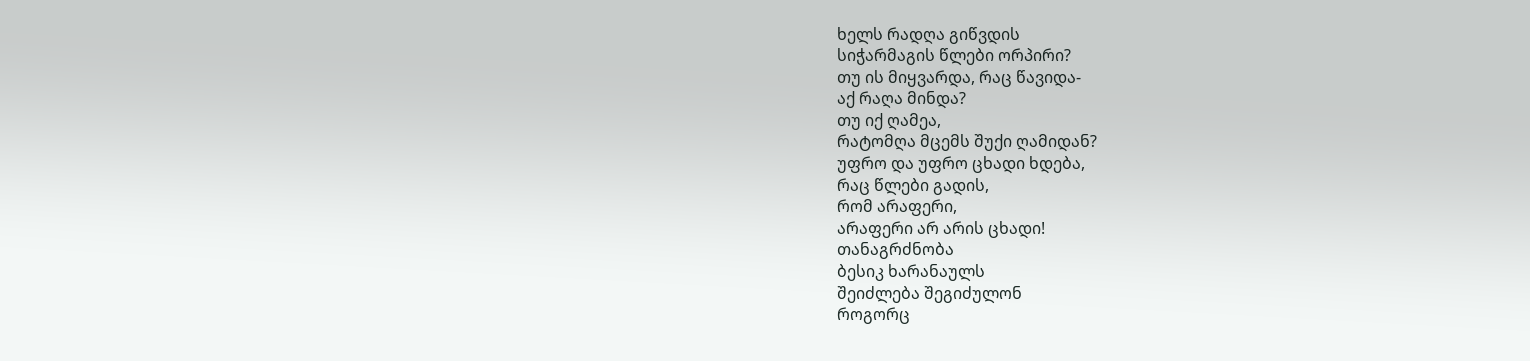ხელს რადღა გიწვდის
სიჭარმაგის წლები ორპირი?
თუ ის მიყვარდა, რაც წავიდა-
აქ რაღა მინდა?
თუ იქ ღამეა,
რატომღა მცემს შუქი ღამიდან?
უფრო და უფრო ცხადი ხდება,
რაც წლები გადის,
რომ არაფერი,
არაფერი არ არის ცხადი!
თანაგრძნობა
ბესიკ ხარანაულს
შეიძლება შეგიძულონ
როგორც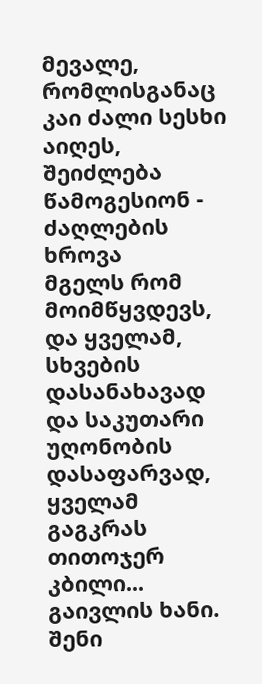მევალე,
რომლისგანაც კაი ძალი სესხი აიღეს,
შეიძლება წამოგესიონ -
ძაღლების ხროვა
მგელს რომ მოიმწყვდევს,
და ყველამ, სხვების დასანახავად
და საკუთარი უღონობის დასაფარვად,
ყველამ გაგკრას თითოჯერ კბილი...
გაივლის ხანი.
შენი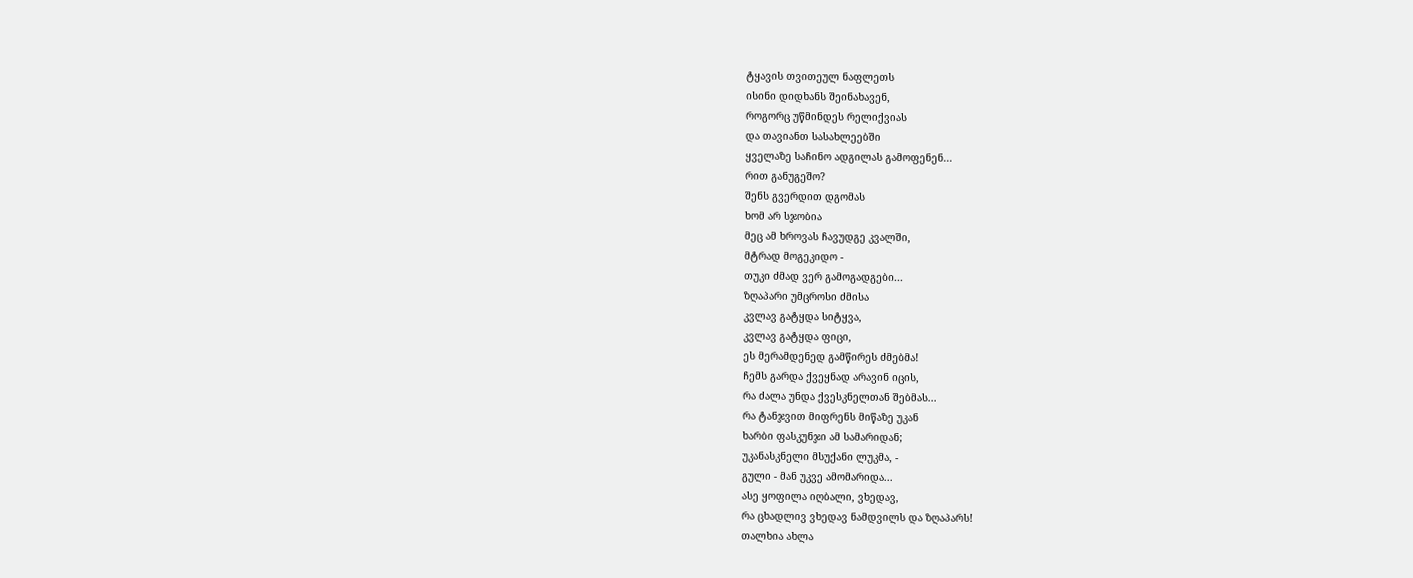ტყავის თვითეულ ნაფლეთს
ისინი დიდხანს შეინახავენ,
როგორც უწმინდეს რელიქვიას
და თავიანთ სასახლეებში
ყველაზე საჩინო ადგილას გამოფენენ...
რით განუგეშო?
შენს გვერდით დგომას
ხომ არ სჯობია
მეც ამ ხროვას ჩავუდგე კვალში,
მტრად მოგეკიდო -
თუკი ძმად ვერ გამოგადგები...
ზღაპარი უმცროსი ძმისა
კვლავ გატყდა სიტყვა,
კვლავ გატყდა ფიცი,
ეს მერამდენედ გამწირეს ძმებმა!
ჩემს გარდა ქვეყნად არავინ იცის,
რა ძალა უნდა ქვესკნელთან შებმას...
რა ტანჯვით მიფრენს მიწაზე უკან
ხარბი ფასკუნჯი ამ სამარიდან;
უკანასკნელი მსუქანი ლუკმა, -
გული - მან უკვე ამომარიდა...
ასე ყოფილა იღბალი, ვხედავ,
რა ცხადლივ ვხედავ ნამდვილს და ზღაპარს!
თალხია ახლა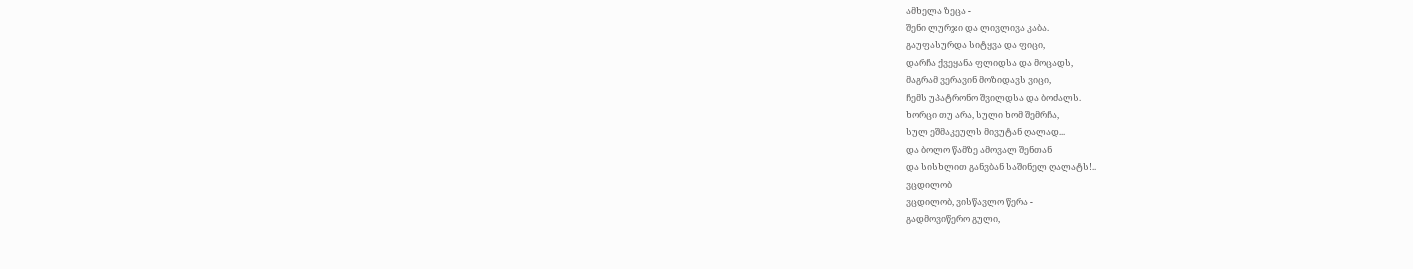ამხელა ზეცა -
შენი ლურჯი და ლივლივა კაბა.
გაუფასურდა სიტყვა და ფიცი,
დარჩა ქვეყანა ფლიდსა და მოცადს,
მაგრამ ვერავინ მოზიდავს ვიცი,
ჩემს უპატრონო შვილდსა და ბოძალს.
ხორცი თუ არა, სული ხომ შემრჩა,
სულ ეშმაკეულს მივუტან ღალად...
და ბოლო წამზე ამოვალ შენთან
და სისხლით განვბან საშინელ ღალატს!..
ვცდილობ
ვცდილობ, ვისწავლო წერა -
გადმოვიწერო გული,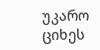უკარო ციხეს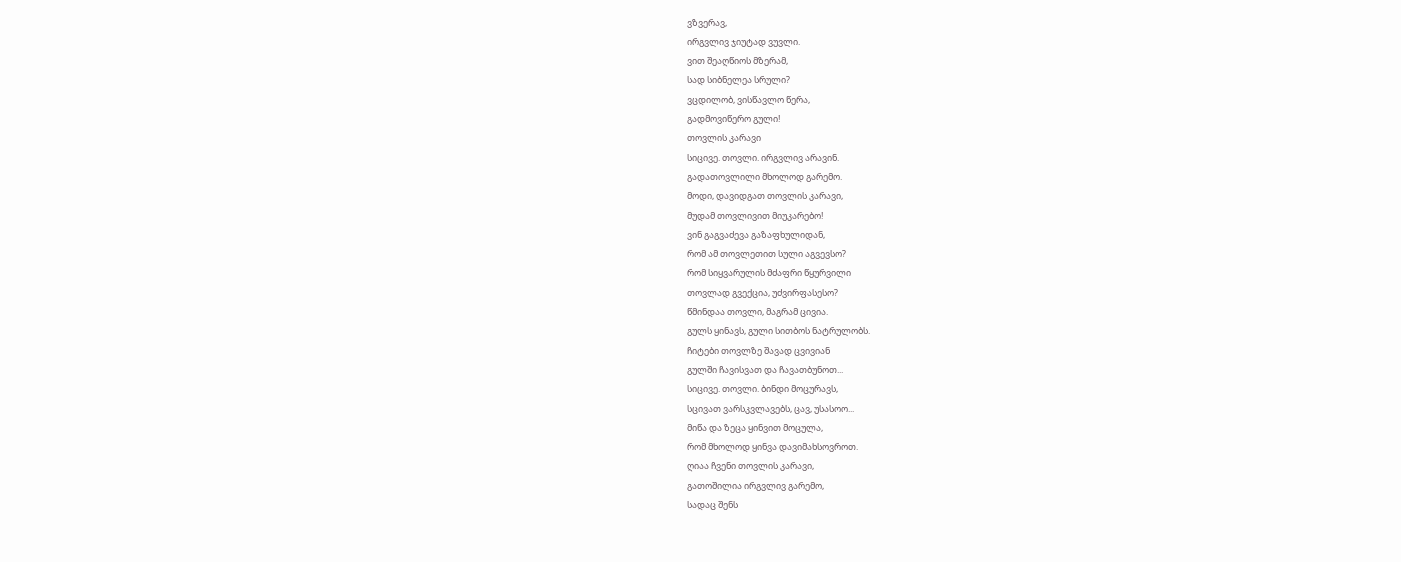ვზვერავ,
ირგვლივ ჯიუტად ვუვლი.
ვით შეაღწიოს მზერამ,
სად სიბნელეა სრული?
ვცდილობ, ვისწავლო წერა,
გადმოვიწერო გული!
თოვლის კარავი
სიცივე. თოვლი. ირგვლივ არავინ.
გადათოვლილი მხოლოდ გარემო.
მოდი, დავიდგათ თოვლის კარავი,
მუდამ თოვლივით მიუკარებო!
ვინ გაგვაძევა გაზაფხულიდან,
რომ ამ თოვლეთით სული აგვევსო?
რომ სიყვარულის მძაფრი წყურვილი
თოვლად გვექცია, უძვირფასესო?
წმინდაა თოვლი, მაგრამ ცივია.
გულს ყინავს, გული სითბოს ნატრულობს.
ჩიტები თოვლზე შავად ცვივიან
გულში ჩავისვათ და ჩავათბუნოთ...
სიცივე. თოვლი. ბინდი მოცურავს,
სცივათ ვარსკვლავებს, ცავ, უსასოო...
მიწა და ზეცა ყინვით მოცულა,
რომ მხოლოდ ყინვა დავიმახსოვროთ.
ღიაა ჩვენი თოვლის კარავი,
გათოშილია ირგვლივ გარემო,
სადაც შენს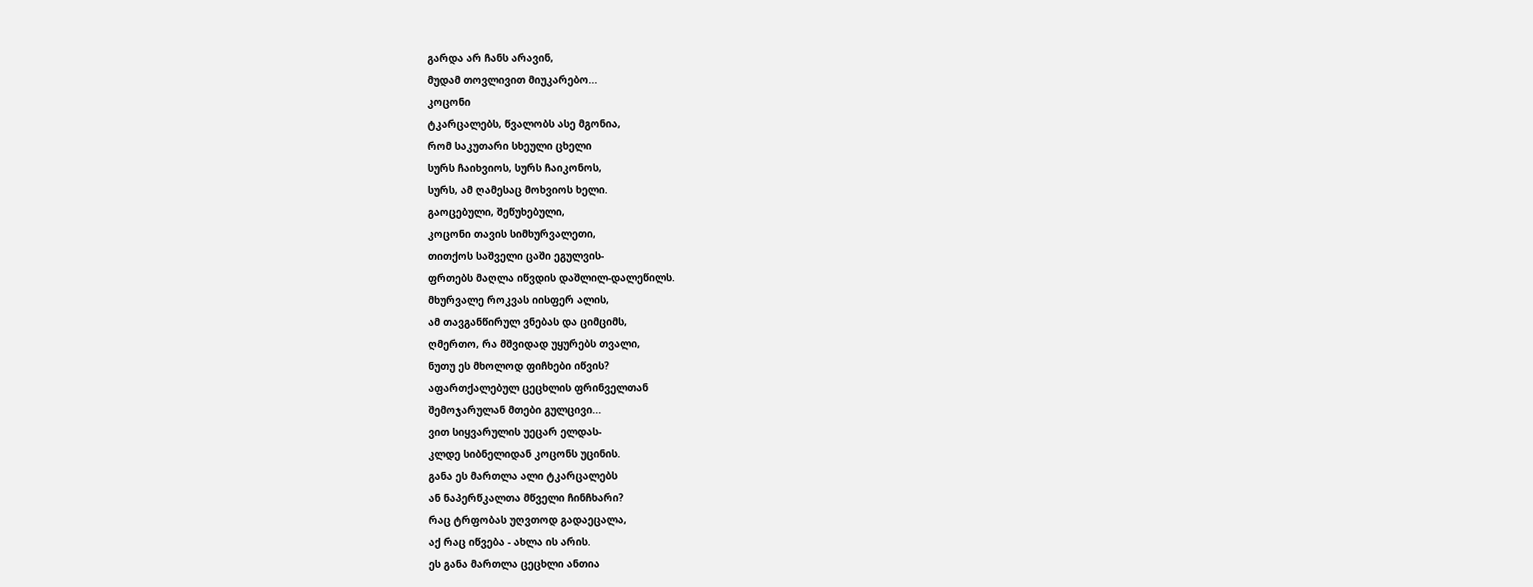გარდა არ ჩანს არავინ,
მუდამ თოვლივით მიუკარებო...
კოცონი
ტკარცალებს, წვალობს ასე მგონია,
რომ საკუთარი სხეული ცხელი
სურს ჩაიხვიოს, სურს ჩაიკონოს,
სურს, ამ ღამესაც მოხვიოს ხელი.
გაოცებული, შეწუხებული,
კოცონი თავის სიმხურვალეთი,
თითქოს საშველი ცაში ეგულვის-
ფრთებს მაღლა იწვდის დაშლილ-დალეწილს.
მხურვალე როკვას იისფერ ალის,
ამ თავგანწირულ ვნებას და ციმციმს,
ღმერთო, რა მშვიდად უყურებს თვალი,
ნუთუ ეს მხოლოდ ფიჩხები იწვის?
აფართქალებულ ცეცხლის ფრინველთან
შემოჯარულან მთები გულცივი...
ვით სიყვარულის უეცარ ელდას-
კლდე სიბნელიდან კოცონს უცინის.
განა ეს მართლა ალი ტკარცალებს
ან ნაპერწკალთა მწველი ჩინჩხარი?
რაც ტრფობას უღვთოდ გადაეცალა,
აქ რაც იწვება - ახლა ის არის.
ეს განა მართლა ცეცხლი ანთია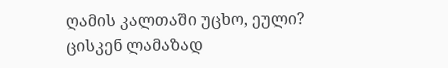ღამის კალთაში უცხო, ეული?
ცისკენ ლამაზად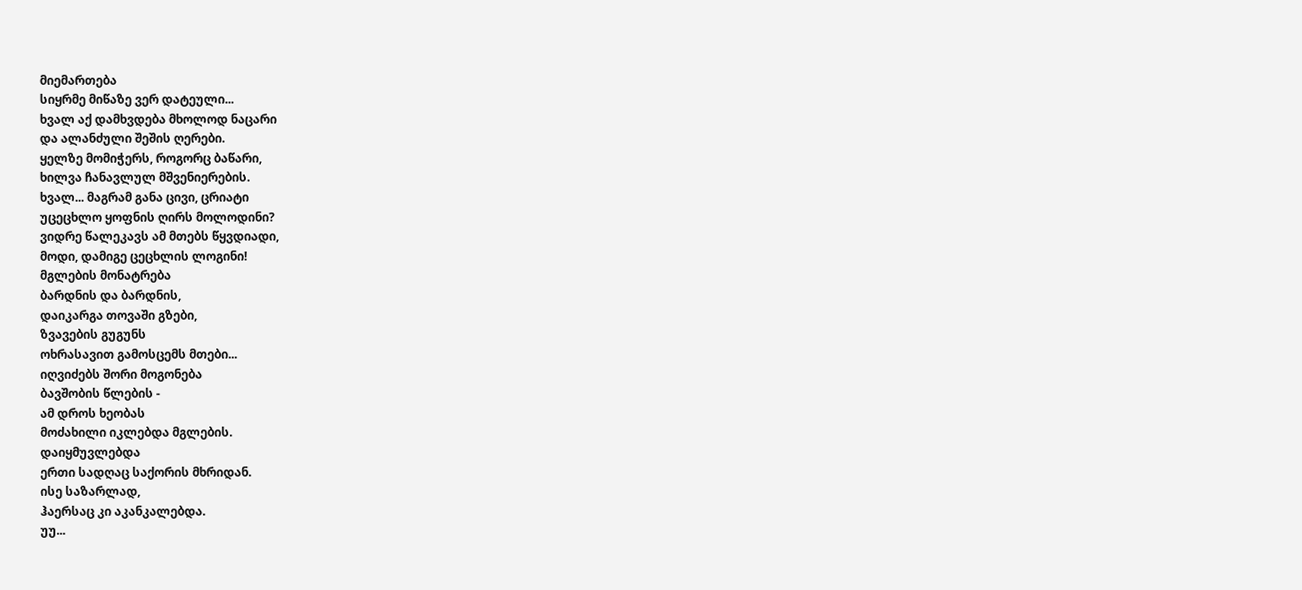მიემართება
სიყრმე მიწაზე ვერ დატეული...
ხვალ აქ დამხვდება მხოლოდ ნაცარი
და ალანძული შეშის ღერები.
ყელზე მომიჭერს, როგორც ბაწარი,
ხილვა ჩანავლულ მშვენიერების.
ხვალ... მაგრამ განა ცივი, ცრიატი
უცეცხლო ყოფნის ღირს მოლოდინი?
ვიდრე წალეკავს ამ მთებს წყვდიადი,
მოდი, დამიგე ცეცხლის ლოგინი!
მგლების მონატრება
ბარდნის და ბარდნის,
დაიკარგა თოვაში გზები,
ზვავების გუგუნს
ოხრასავით გამოსცემს მთები...
იღვიძებს შორი მოგონება
ბავშობის წლების -
ამ დროს ხეობას
მოძახილი იკლებდა მგლების.
დაიყმუვლებდა
ერთი სადღაც საქორის მხრიდან.
ისე საზარლად,
ჰაერსაც კი აკანკალებდა.
უუ...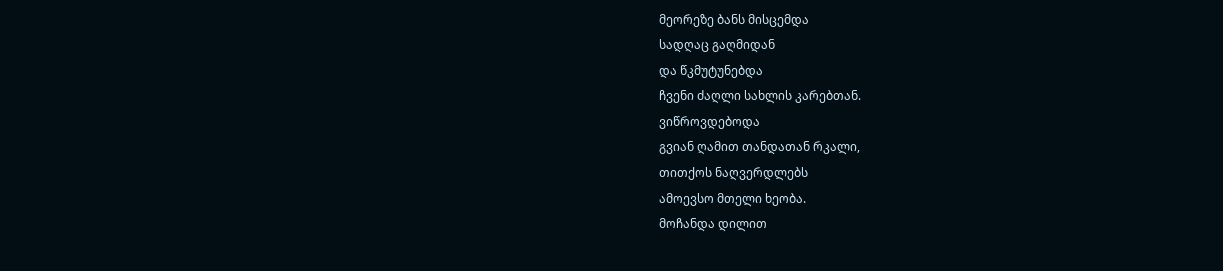მეორეზე ბანს მისცემდა
სადღაც გაღმიდან
და წკმუტუნებდა
ჩვენი ძაღლი სახლის კარებთან.
ვიწროვდებოდა
გვიან ღამით თანდათან რკალი,
თითქოს ნაღვერდლებს
ამოევსო მთელი ხეობა.
მოჩანდა დილით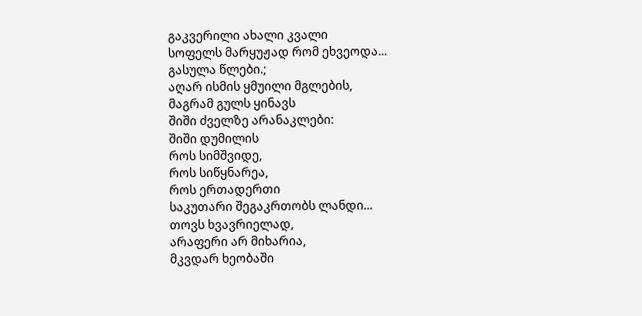გაკვერილი ახალი კვალი
სოფელს მარყუჟად რომ ეხვეოდა...
გასულა წლები.;
აღარ ისმის ყმუილი მგლების,
მაგრამ გულს ყინავს
შიში ძველზე არანაკლები:
შიში დუმილის
როს სიმშვიდე,
როს სიწყნარეა,
როს ერთადერთი
საკუთარი შეგაკრთობს ლანდი...
თოვს ხვავრიელად,
არაფერი არ მიხარია,
მკვდარ ხეობაში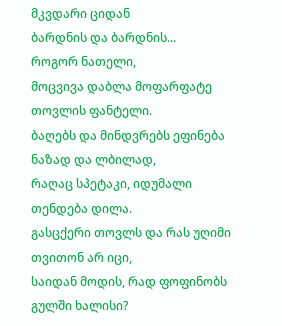მკვდარი ციდან
ბარდნის და ბარდნის...
როგორ ნათელი,
მოცვივა დაბლა მოფარფატე თოვლის ფანტელი.
ბაღებს და მინდვრებს ეფინება ნაზად და ლბილად,
რაღაც სპეტაკი, იდუმალი თენდება დილა.
გასცქერი თოვლს და რას უღიმი თვითონ არ იცი,
საიდან მოდის, რად ფოფინობს გულში ხალისი?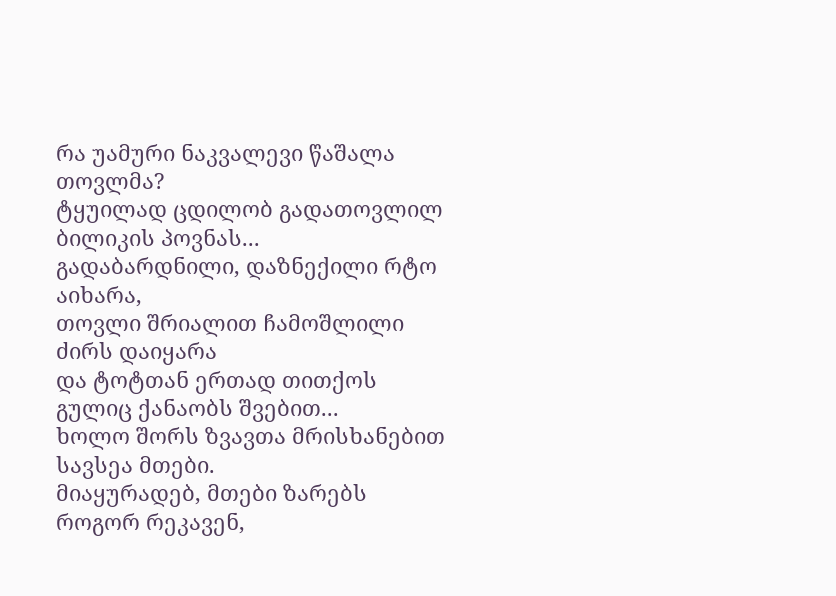რა უამური ნაკვალევი წაშალა თოვლმა?
ტყუილად ცდილობ გადათოვლილ ბილიკის პოვნას...
გადაბარდნილი, დაზნექილი რტო აიხარა,
თოვლი შრიალით ჩამოშლილი ძირს დაიყარა
და ტოტთან ერთად თითქოს გულიც ქანაობს შვებით...
ხოლო შორს ზვავთა მრისხანებით სავსეა მთები.
მიაყურადებ, მთები ზარებს როგორ რეკავენ,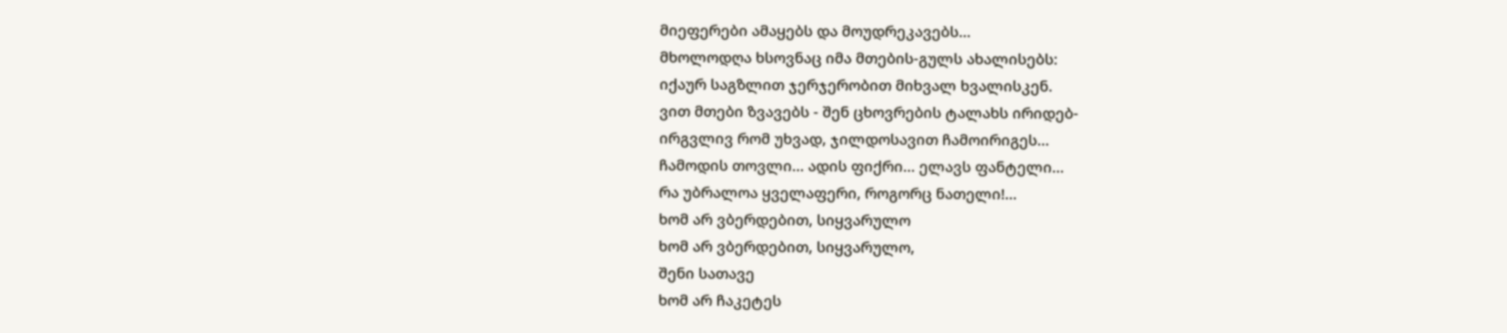მიეფერები ამაყებს და მოუდრეკავებს...
მხოლოდღა ხსოვნაც იმა მთების-გულს ახალისებს:
იქაურ საგზლით ჯერჯერობით მიხვალ ხვალისკენ.
ვით მთები ზვავებს - შენ ცხოვრების ტალახს ირიდებ-
ირგვლივ რომ უხვად, ჯილდოსავით ჩამოირიგეს...
ჩამოდის თოვლი... ადის ფიქრი... ელავს ფანტელი...
რა უბრალოა ყველაფერი, როგორც ნათელი!...
ხომ არ ვბერდებით, სიყვარულო
ხომ არ ვბერდებით, სიყვარულო,
შენი სათავე
ხომ არ ჩაკეტეს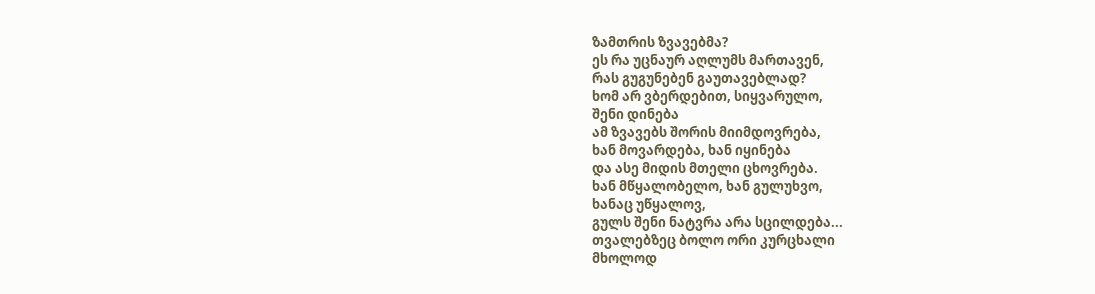ზამთრის ზვავებმა?
ეს რა უცნაურ აღლუმს მართავენ,
რას გუგუნებენ გაუთავებლად?
ხომ არ ვბერდებით, სიყვარულო,
შენი დინება
ამ ზვავებს შორის მიიმდოვრება,
ხან მოვარდება, ხან იყინება
და ასე მიდის მთელი ცხოვრება.
ხან მწყალობელო, ხან გულუხვო,
ხანაც უწყალოვ,
გულს შენი ნატვრა არა სცილდება...
თვალებზეც ბოლო ორი კურცხალი
მხოლოდ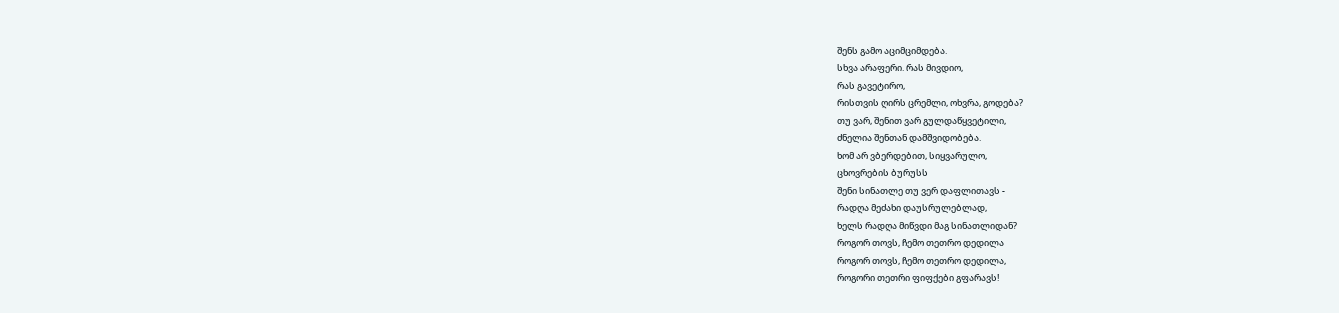შენს გამო აციმციმდება.
სხვა არაფერი. რას მივდიო,
რას გავეტირო,
რისთვის ღირს ცრემლი, ოხვრა, გოდება?
თუ ვარ, შენით ვარ გულდაწყვეტილი,
ძნელია შენთან დამშვიდობება.
ხომ არ ვბერდებით, სიყვარულო,
ცხოვრების ბურუსს
შენი სინათლე თუ ვერ დაფლითავს -
რადღა მეძახი დაუსრულებლად,
ხელს რადღა მიწვდი მაგ სინათლიდან?
როგორ თოვს, ჩემო თეთრო დედილა
როგორ თოვს, ჩემო თეთრო დედილა,
როგორი თეთრი ფიფქები გფარავს!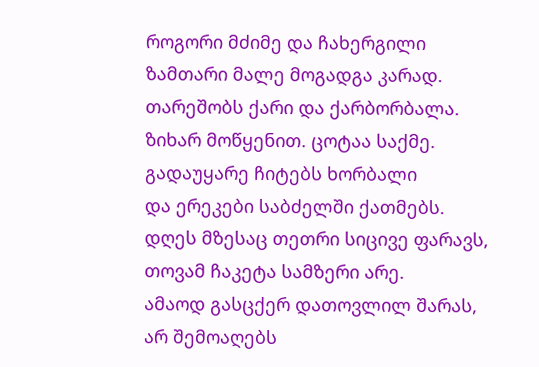როგორი მძიმე და ჩახერგილი
ზამთარი მალე მოგადგა კარად.
თარეშობს ქარი და ქარბორბალა.
ზიხარ მოწყენით. ცოტაა საქმე.
გადაუყარე ჩიტებს ხორბალი
და ერეკები საბძელში ქათმებს.
დღეს მზესაც თეთრი სიცივე ფარავს,
თოვამ ჩაკეტა სამზერი არე.
ამაოდ გასცქერ დათოვლილ შარას,
არ შემოაღებს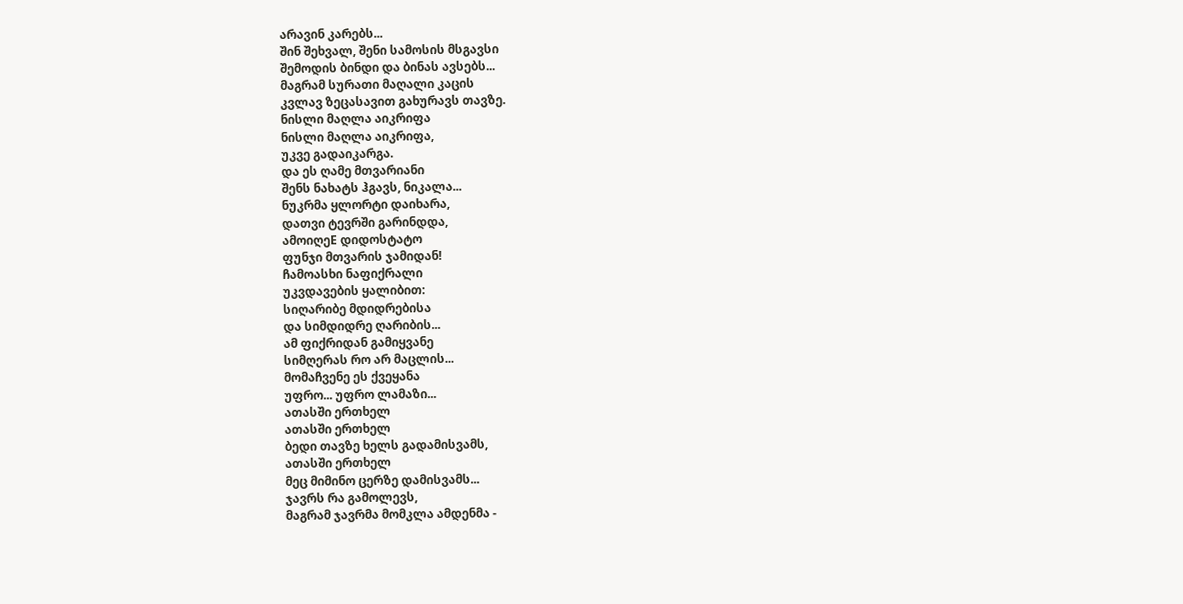არავინ კარებს...
შინ შეხვალ, შენი სამოსის მსგავსი
შემოდის ბინდი და ბინას ავსებს...
მაგრამ სურათი მაღალი კაცის
კვლავ ზეცასავით გახურავს თავზე.
ნისლი მაღლა აიკრიფა
ნისლი მაღლა აიკრიფა,
უკვე გადაიკარგა.
და ეს ღამე მთვარიანი
შენს ნახატს ჰგავს, ნიკალა...
ნუკრმა ყლორტი დაიხარა,
დათვი ტევრში გარინდდა,
ამოიღეE დიდოსტატო
ფუნჯი მთვარის ჯამიდან!
ჩამოასხი ნაფიქრალი
უკვდავების ყალიბით:
სიღარიბე მდიდრებისა
და სიმდიდრე ღარიბის...
ამ ფიქრიდან გამიყვანე
სიმღერას რო არ მაცლის...
მომაჩვენე ეს ქვეყანა
უფრო... უფრო ლამაზი...
ათასში ერთხელ
ათასში ერთხელ
ბედი თავზე ხელს გადამისვამს,
ათასში ერთხელ
მეც მიმინო ცერზე დამისვამს...
ჯავრს რა გამოლევს,
მაგრამ ჯავრმა მომკლა ამდენმა -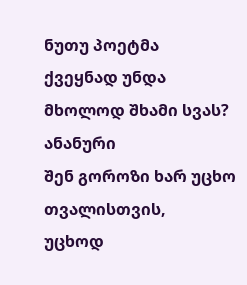ნუთუ პოეტმა
ქვეყნად უნდა
მხოლოდ შხამი სვას?
ანანური
შენ გოროზი ხარ უცხო თვალისთვის,
უცხოდ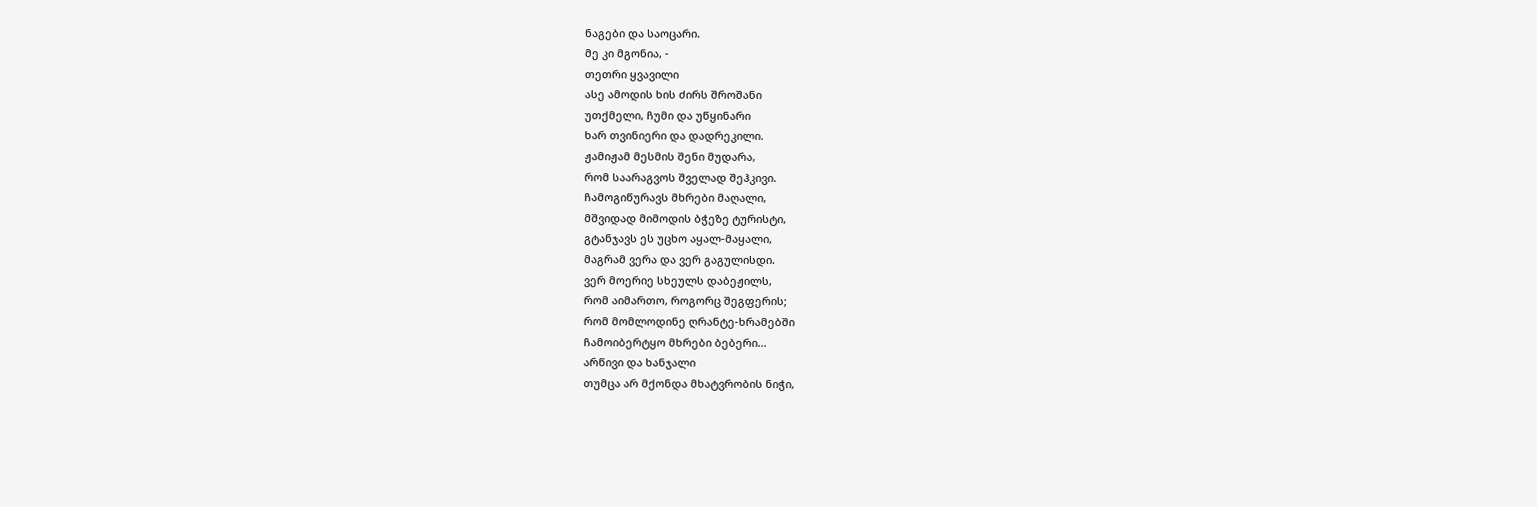ნაგები და საოცარი.
მე კი მგონია, -
თეთრი ყვავილი
ასე ამოდის ხის ძირს შროშანი
უთქმელი, ჩუმი და უწყინარი
ხარ თვინიერი და დადრეკილი.
ჟამიჟამ მესმის შენი მუდარა,
რომ საარაგვოს შველად შეჰკივი.
ჩამოგიწურავს მხრები მაღალი,
მშვიდად მიმოდის ბჭეზე ტურისტი,
გტანჯავს ეს უცხო აყალ-მაყალი,
მაგრამ ვერა და ვერ გაგულისდი.
ვერ მოერიე სხეულს დაბეჟილს,
რომ აიმართო, როგორც შეგფერის;
რომ მომლოდინე ღრანტე-ხრამებში
ჩამოიბერტყო მხრები ბებერი...
არწივი და ხანჯალი
თუმცა არ მქონდა მხატვრობის ნიჭი,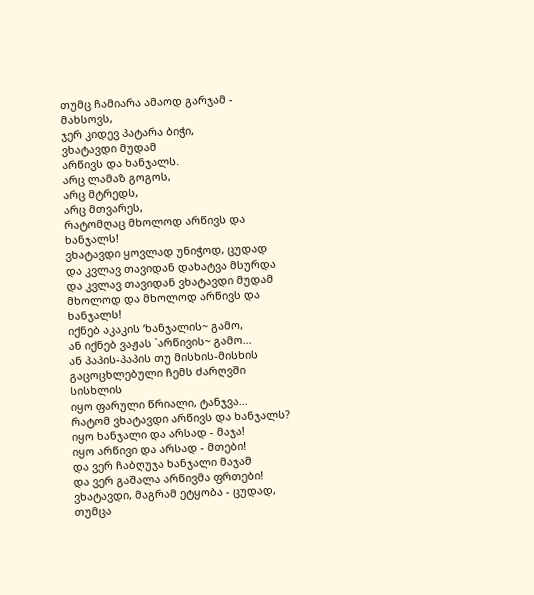თუმც ჩამიარა ამაოდ გარჯამ -
მახსოვს,
ჯერ კიდევ პატარა ბიჭი,
ვხატავდი მუდამ
არწივს და ხანჯალს.
არც ლამაზ გოგოს,
არც მტრედს,
არც მთვარეს,
რატომღაც მხოლოდ არწივს და ხანჯალს!
ვხატავდი ყოვლად უნიჭოდ, ცუდად
და კვლავ თავიდან დახატვა მსურდა
და კვლავ თავიდან ვხატავდი მუდამ
მხოლოდ და მხოლოდ არწივს და ხანჯალს!
იქნებ აკაკის ‘ხანჯალის~ გამო,
ან იქნებ ვაჟას `არწივის~ გამო...
ან პაპის-პაპის თუ მისხის-მისხის
გაცოცხლებული ჩემს ძარღვში სისხლის
იყო ფარული წრიალი, ტანჯვა...
რატომ ვხატავდი არწივს და ხანჯალს?
იყო ხანჯალი და არსად - მაჯა!
იყო არწივი და არსად - მთები!
და ვერ ჩაბღუჯა ხანჯალი მაჯამ
და ვერ გაშალა არწივმა ფრთები!
ვხატავდი, მაგრამ ეტყობა - ცუდად,
თუმცა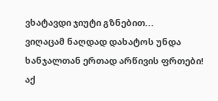ვხატავდი ჯიუტი გზნებით...
ვიღაცამ ნაღდად დახატოს უნდა
ხანჯალთან ერთად არწივის ფრთები!
აქ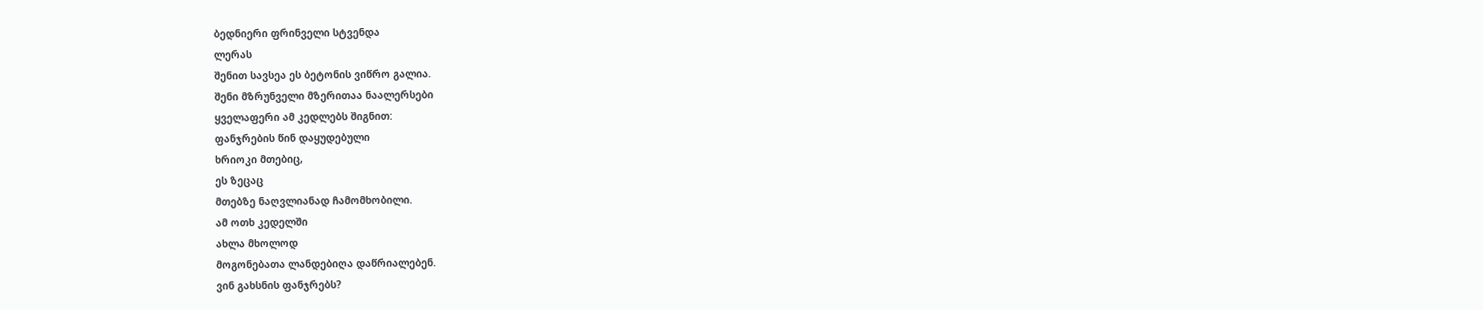ბედნიერი ფრინველი სტვენდა
ლერას
შენით სავსეა ეს ბეტონის ვიწრო გალია.
შენი მზრუნველი მზერითაა ნაალერსები
ყველაფერი ამ კედლებს შიგნით:
ფანჯრების წინ დაყუდებული
ხრიოკი მთებიც,
ეს ზეცაც
მთებზე ნაღვლიანად ჩამომხობილი.
ამ ოთხ კედელში
ახლა მხოლოდ
მოგონებათა ლანდებიღა დაწრიალებენ.
ვინ გახსნის ფანჯრებს?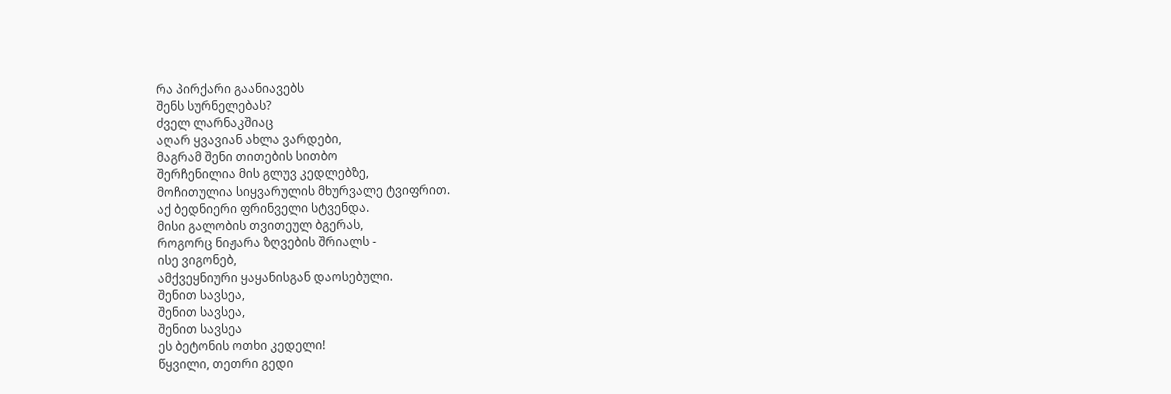რა პირქარი გაანიავებს
შენს სურნელებას?
ძველ ლარნაკშიაც
აღარ ყვავიან ახლა ვარდები,
მაგრამ შენი თითების სითბო
შერჩენილია მის გლუვ კედლებზე,
მოჩითულია სიყვარულის მხურვალე ტვიფრით.
აქ ბედნიერი ფრინველი სტვენდა.
მისი გალობის თვითეულ ბგერას,
როგორც ნიჟარა ზღვების შრიალს -
ისე ვიგონებ,
ამქვეყნიური ყაყანისგან დაოსებული.
შენით სავსეა,
შენით სავსეა,
შენით სავსეა
ეს ბეტონის ოთხი კედელი!
წყვილი, თეთრი გედი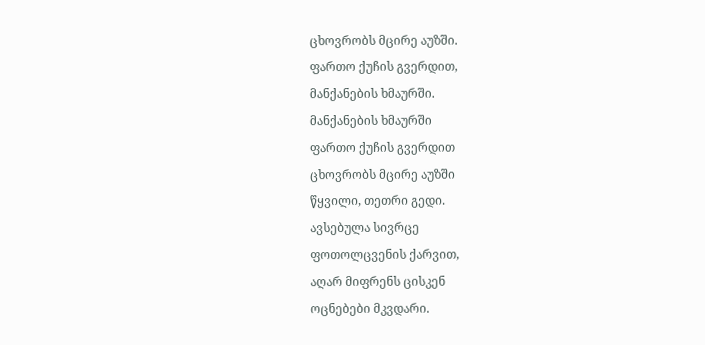ცხოვრობს მცირე აუზში.
ფართო ქუჩის გვერდით,
მანქანების ხმაურში.
მანქანების ხმაურში
ფართო ქუჩის გვერდით
ცხოვრობს მცირე აუზში
წყვილი, თეთრი გედი.
ავსებულა სივრცე
ფოთოლცვენის ქარვით,
აღარ მიფრენს ცისკენ
ოცნებები მკვდარი.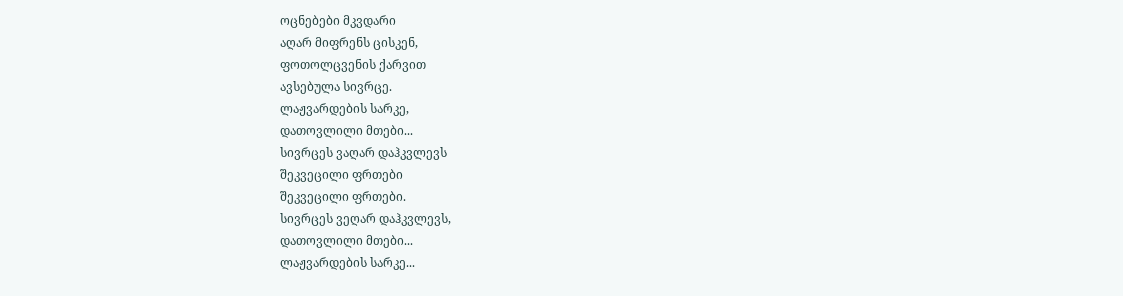ოცნებები მკვდარი
აღარ მიფრენს ცისკენ,
ფოთოლცვენის ქარვით
ავსებულა სივრცე.
ლაჟვარდების სარკე,
დათოვლილი მთები...
სივრცეს ვაღარ დაჰკვლევს
შეკვეცილი ფრთები
შეკვეცილი ფრთები.
სივრცეს ვეღარ დაჰკვლევს,
დათოვლილი მთები...
ლაჟვარდების სარკე...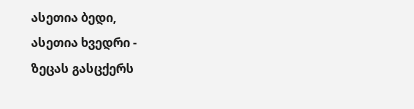ასეთია ბედი,
ასეთია ხვედრი -
ზეცას გასცქერს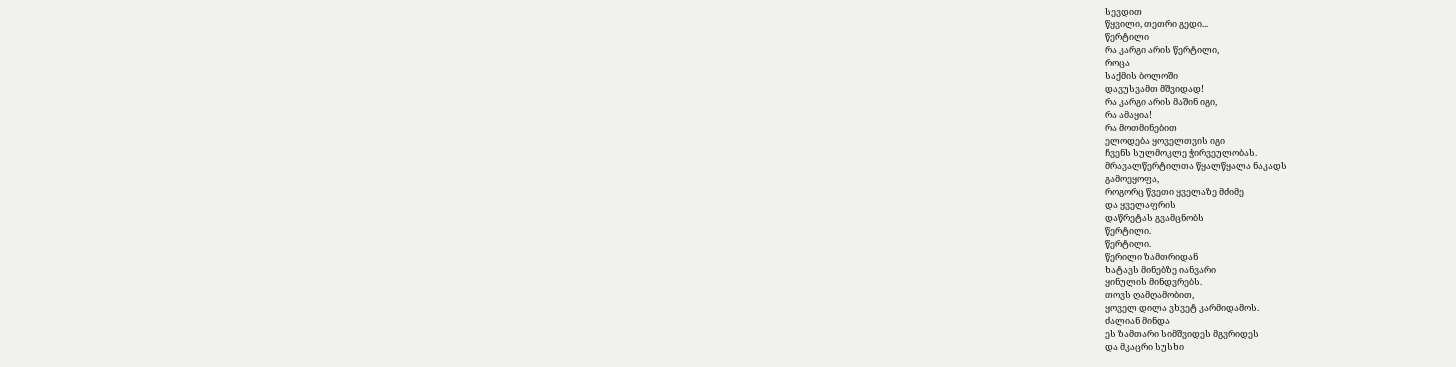სევდით
წყვილი, თეთრი გედი...
წერტილი
რა კარგი არის წერტილი,
როცა
საქმის ბოლოში
დავუსვამთ მშვიდად!
რა კარგი არის მაშინ იგი,
რა ამაყია!
რა მოთმინებით
ელოდება ყოველთვის იგი
ჩვენს სულმოკლე ჭირვეულობას.
მრავალწერტილთა წყალწყალა ნაკადს
გამოეყოფა,
როგორც წვეთი ყველაზე მძიმე
და ყველაფრის
დაწრეტას გვამცნობს
წერტილი.
წერტილი.
წერილი ზამთრიდან
ხატავს მინებზე იანვარი
ყინულის მინდვრებს.
თოვს ღამღამობით,
ყოველ დილა ვხვეტ კარმიდამოს.
ძალიან მინდა
ეს ზამთარი სიმშვიდეს მგვრიდეს
და მკაცრი სუსხი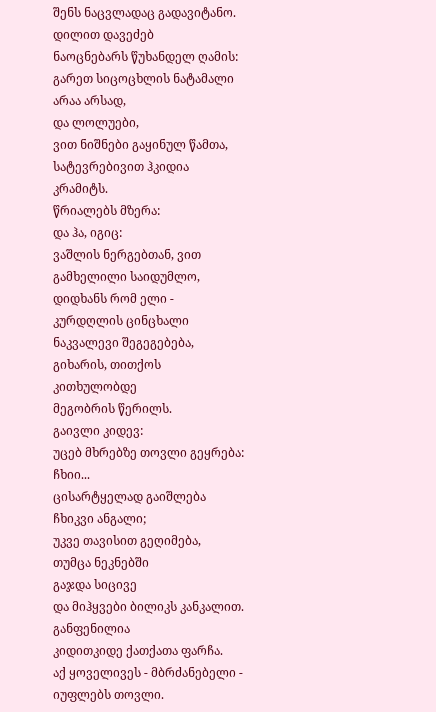შენს ნაცვლადაც გადავიტანო.
დილით დავეძებ
ნაოცნებარს წუხანდელ ღამის:
გარეთ სიცოცხლის ნატამალი არაა არსად,
და ლოლუები,
ვით ნიშნები გაყინულ წამთა,
სატევრებივით ჰკიდია კრამიტს.
წრიალებს მზერა:
და ჰა, იგიც:
ვაშლის ნერგებთან, ვით გამხელილი საიდუმლო,
დიდხანს რომ ელი -
კურდღლის ცინცხალი ნაკვალევი შეგეგებება,
გიხარის, თითქოს კითხულობდე
მეგობრის წერილს.
გაივლი კიდევ:
უცებ მხრებზე თოვლი გეყრება:
ჩხიი...
ცისარტყელად გაიშლება
ჩხიკვი ანგალი;
უკვე თავისით გეღიმება,
თუმცა ნეკნებში
გაჯდა სიცივე
და მიჰყვები ბილიკს კანკალით.
განფენილია
კიდითკიდე ქათქათა ფარჩა.
აქ ყოველივეს - მბრძანებელი -
იუფლებს თოვლი.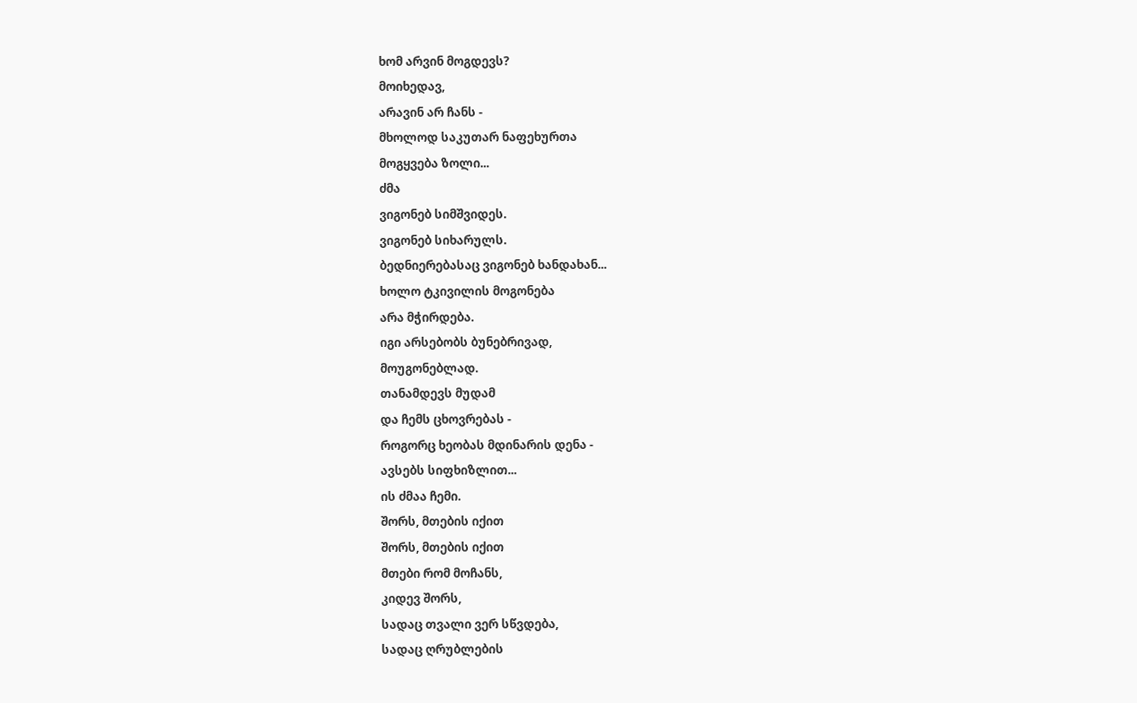ხომ არვინ მოგდევს?
მოიხედავ,
არავინ არ ჩანს -
მხოლოდ საკუთარ ნაფეხურთა
მოგყვება ზოლი...
ძმა
ვიგონებ სიმშვიდეს.
ვიგონებ სიხარულს.
ბედნიერებასაც ვიგონებ ხანდახან...
ხოლო ტკივილის მოგონება
არა მჭირდება.
იგი არსებობს ბუნებრივად,
მოუგონებლად.
თანამდევს მუდამ
და ჩემს ცხოვრებას -
როგორც ხეობას მდინარის დენა -
ავსებს სიფხიზლით...
ის ძმაა ჩემი.
შორს, მთების იქით
შორს, მთების იქით
მთები რომ მოჩანს,
კიდევ შორს,
სადაც თვალი ვერ სწვდება,
სადაც ღრუბლების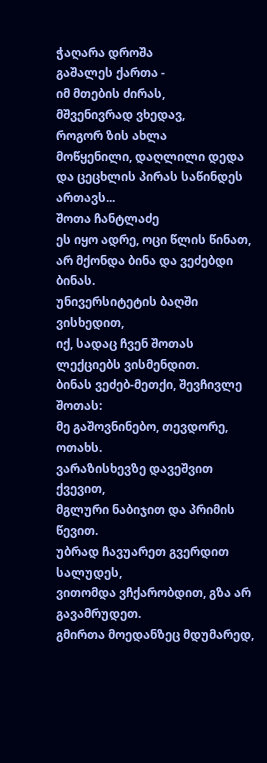ჭაღარა დროშა
გაშალეს ქართა -
იმ მთების ძირას,
მშვენივრად ვხედავ,
როგორ ზის ახლა
მოწყენილი, დაღლილი დედა
და ცეცხლის პირას საწინდეს ართავს...
შოთა ჩანტლაძე
ეს იყო ადრე, ოცი წლის წინათ,
არ მქონდა ბინა და ვეძებდი ბინას.
უნივერსიტეტის ბაღში ვისხედით,
იქ, სადაც ჩვენ შოთას ლექციებს ვისმენდით.
ბინას ვეძებ-მეთქი, შევჩივლე შოთას:
მე გაშოვნინებო, თევდორე, ოთახს.
ვარაზისხევზე დავეშვით ქვევით,
მგლური ნაბიჯით და პრიმის წევით.
უბრად ჩავუარეთ გვერდით სალუდეს,
ვითომდა ვჩქარობდით, გზა არ გავამრუდეთ.
გმირთა მოედანზეც მდუმარედ,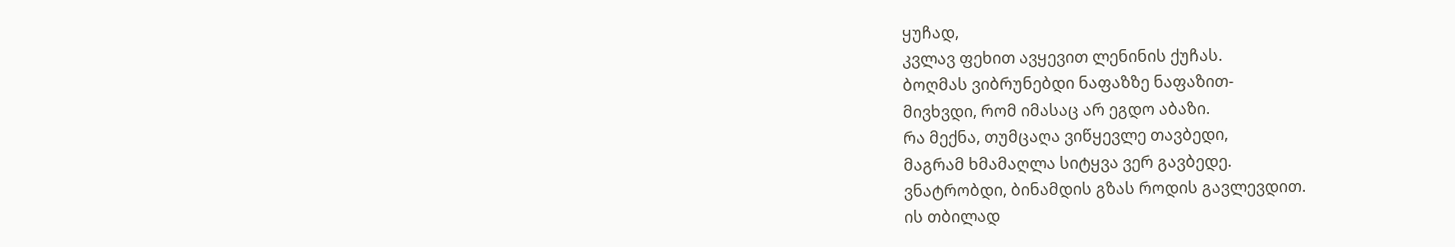ყუჩად,
კვლავ ფეხით ავყევით ლენინის ქუჩას.
ბოღმას ვიბრუნებდი ნაფაზზე ნაფაზით-
მივხვდი, რომ იმასაც არ ეგდო აბაზი.
რა მექნა, თუმცაღა ვიწყევლე თავბედი,
მაგრამ ხმამაღლა სიტყვა ვერ გავბედე.
ვნატრობდი, ბინამდის გზას როდის გავლევდით.
ის თბილად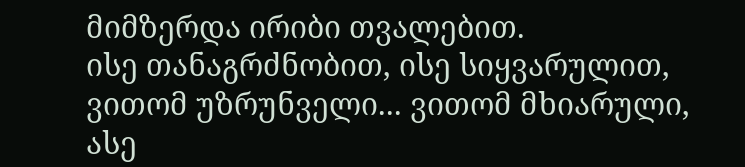მიმზერდა ირიბი თვალებით.
ისე თანაგრძნობით, ისე სიყვარულით,
ვითომ უზრუნველი... ვითომ მხიარული,
ასე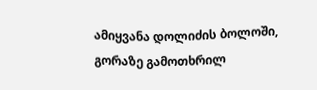ამიყვანა დოლიძის ბოლოში,
გორაზე გამოთხრილ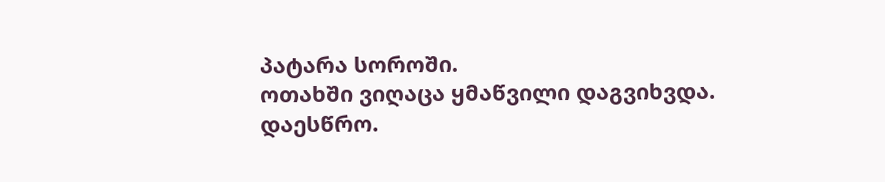პატარა სოროში.
ოთახში ვიღაცა ყმაწვილი დაგვიხვდა.
დაესწრო.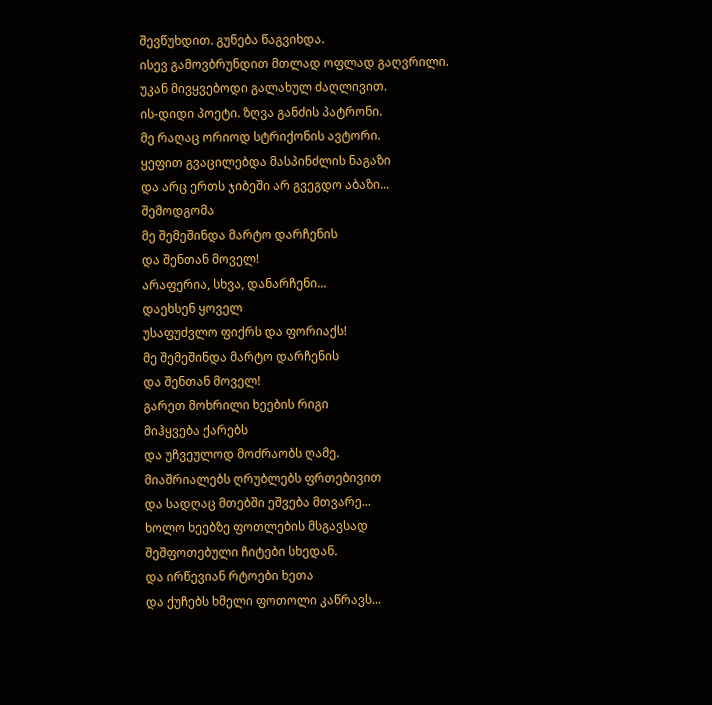შევწუხდით. გუნება წაგვიხდა.
ისევ გამოვბრუნდით მთლად ოფლად გაღვრილი.
უკან მივყვებოდი გალახულ ძაღლივით.
ის-დიდი პოეტი. ზღვა განძის პატრონი.
მე რაღაც ორიოდ სტრიქონის ავტორი.
ყეფით გვაცილებდა მასპინძლის ნაგაზი
და არც ერთს ჯიბეში არ გვეგდო აბაზი...
შემოდგომა
მე შემეშინდა მარტო დარჩენის
და შენთან მოველ!
არაფერია, სხვა, დანარჩენი...
დაეხსენ ყოველ
უსაფუძვლო ფიქრს და ფორიაქს!
მე შემეშინდა მარტო დარჩენის
და შენთან მოველ!
გარეთ მოხრილი ხეების რიგი
მიჰყვება ქარებს
და უჩვეულოდ მოძრაობს ღამე.
მიაშრიალებს ღრუბლებს ფრთებივით
და სადღაც მთებში ეშვება მთვარე...
ხოლო ხეებზე ფოთლების მსგავსად
შეშფოთებული ჩიტები სხედან.
და ირწევიან რტოები ხეთა
და ქუჩებს ხმელი ფოთოლი კაწრავს...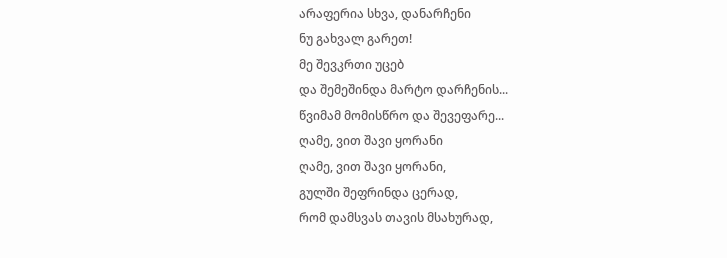არაფერია სხვა, დანარჩენი
ნუ გახვალ გარეთ!
მე შევკრთი უცებ
და შემეშინდა მარტო დარჩენის...
წვიმამ მომისწრო და შევეფარე...
ღამე, ვით შავი ყორანი
ღამე, ვით შავი ყორანი,
გულში შეფრინდა ცერად,
რომ დამსვას თავის მსახურად,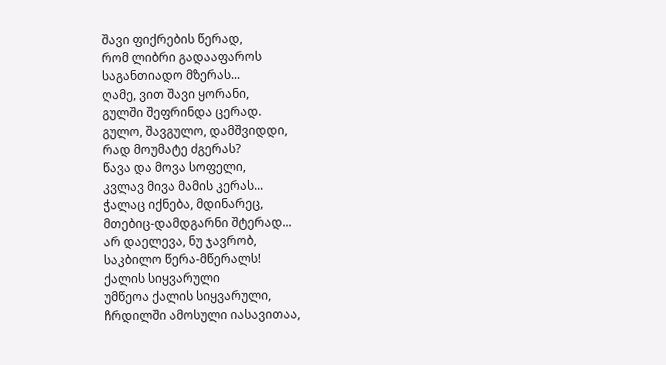შავი ფიქრების წერად,
რომ ლიბრი გადააფაროს
საგანთიადო მზერას...
ღამე, ვით შავი ყორანი,
გულში შეფრინდა ცერად.
გულო, შავგულო, დამშვიდდი,
რად მოუმატე ძგერას?
წავა და მოვა სოფელი,
კვლავ მივა მამის კერას...
ჭალაც იქნება, მდინარეც,
მთებიც-დამდგარნი შტერად...
არ დაელევა, ნუ ჯავრობ,
საკბილო წერა-მწერალს!
ქალის სიყვარული
უმწეოა ქალის სიყვარული,
ჩრდილში ამოსული იასავითაა,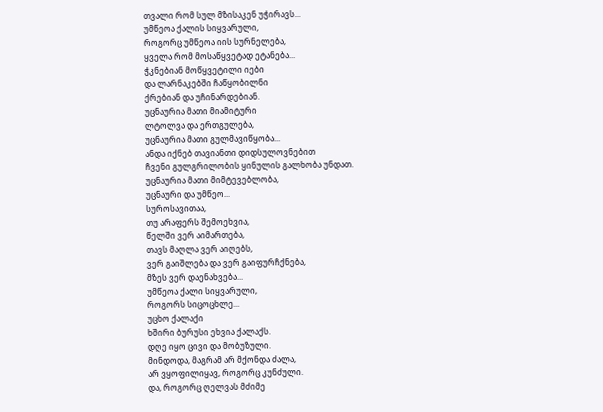თვალი რომ სულ მზისაკენ უჭირავს...
უმწეოა ქალის სიყვარული,
როგორც უმწეოა იის სურნელება,
ყველა რომ მოსაწყვეტად ეტანება...
ჭკნებიან მოწყვეტილი იები
და ლარნაკებში ჩაწყობილნი
ქრებიან და უჩინარდებიან.
უცნაურია მათი მიამიტური
ლტოლვა და ერთგულება,
უცნაურია მათი გულმავიწყობა...
ანდა იქნებ თავიანთი დიდსულოვნებით
ჩვენი გულგრილობის ყინულის გალხობა უნდათ.
უცნაურია მათი მიმტევებლობა,
უცნაური და უმწეო...
სუროსავითაა,
თუ არაფერს შემოეხვია,
წელში ვერ აიმართება,
თავს მაღლა ვერ აიღებს,
ვერ გაიშლება და ვერ გაიფურჩქნება,
მზეს ვერ დაენახვება...
უმწეოა ქალი სიყვარული,
როგორს სიცოცხლე...
უცხო ქალაქი
ხშირი ბურუსი ეხვია ქალაქს.
დღე იყო ცივი და მობუზული.
მინდოდა, მაგრამ არ მქონდა ძალა,
არ ვყოფილიყავ, როგორც კუნძული.
და, როგორც ღელვას მძიმე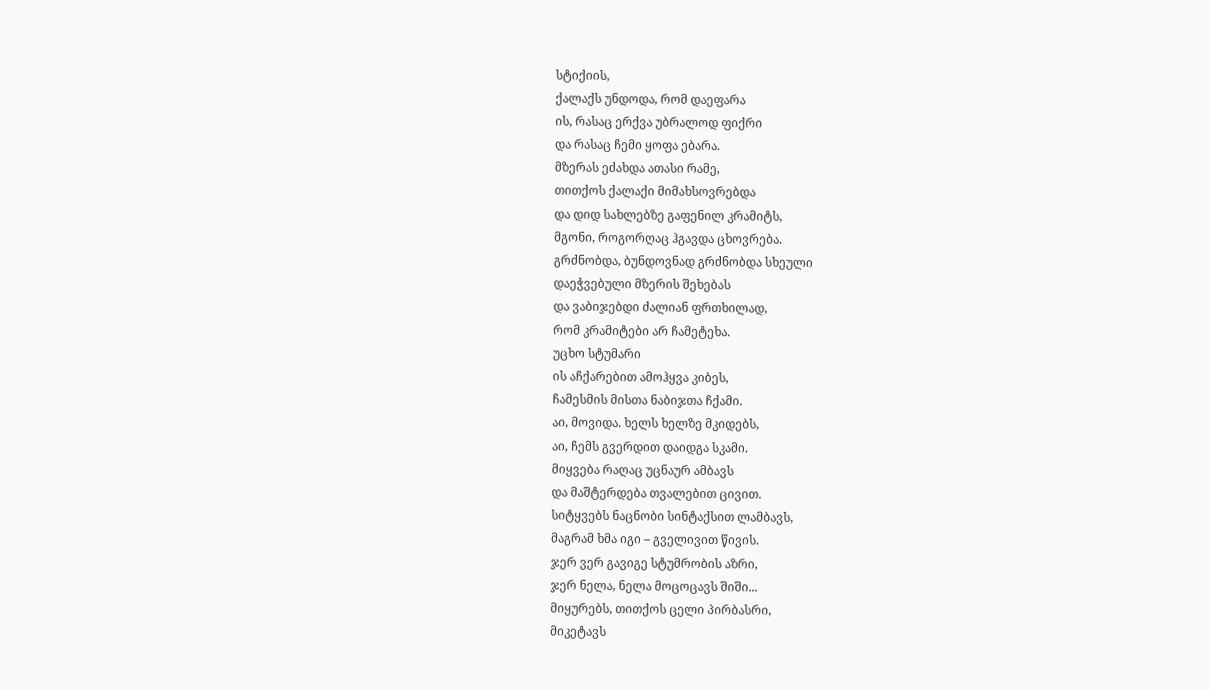სტიქიის,
ქალაქს უნდოდა, რომ დაეფარა
ის, რასაც ერქვა უბრალოდ ფიქრი
და რასაც ჩემი ყოფა ებარა.
მზერას ეძახდა ათასი რამე,
თითქოს ქალაქი მიმახსოვრებდა
და დიდ სახლებზე გაფენილ კრამიტს,
მგონი, როგორღაც ჰგავდა ცხოვრება.
გრძნობდა, ბუნდოვნად გრძნობდა სხეული
დაეჭვებული მზერის შეხებას
და ვაბიჯებდი ძალიან ფრთხილად,
რომ კრამიტები არ ჩამეტეხა.
უცხო სტუმარი
ის აჩქარებით ამოჰყვა კიბეს,
ჩამესმის მისთა ნაბიჯთა ჩქამი.
აი, მოვიდა. ხელს ხელზე მკიდებს,
აი, ჩემს გვერდით დაიდგა სკამი.
მიყვება რაღაც უცნაურ ამბავს
და მაშტერდება თვალებით ცივით.
სიტყვებს ნაცნობი სინტაქსით ლამბავს,
მაგრამ ხმა იგი – გველივით წივის.
ჯერ ვერ გავიგე სტუმრობის აზრი,
ჯერ ნელა, ნელა მოცოცავს შიში...
მიყურებს, თითქოს ცელი პირბასრი,
მიკეტავს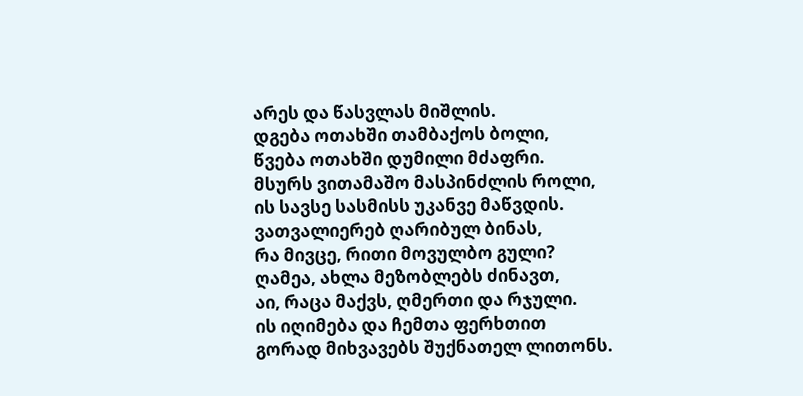არეს და წასვლას მიშლის.
დგება ოთახში თამბაქოს ბოლი,
წვება ოთახში დუმილი მძაფრი.
მსურს ვითამაშო მასპინძლის როლი,
ის სავსე სასმისს უკანვე მაწვდის.
ვათვალიერებ ღარიბულ ბინას,
რა მივცე, რითი მოვულბო გული?
ღამეა, ახლა მეზობლებს ძინავთ,
აი, რაცა მაქვს, ღმერთი და რჯული.
ის იღიმება და ჩემთა ფერხთით
გორად მიხვავებს შუქნათელ ლითონს.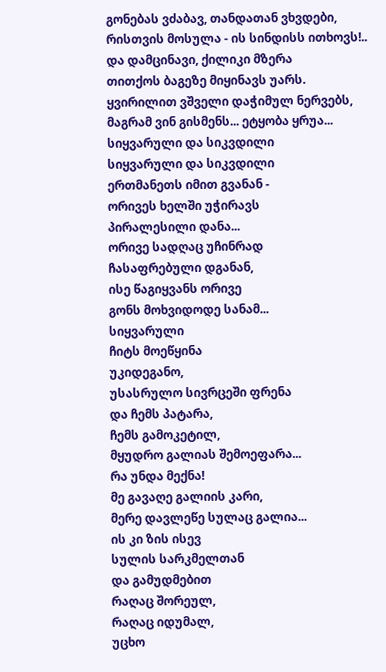გონებას ვძაბავ, თანდათან ვხვდები,
რისთვის მოსულა - ის სინდისს ითხოვს!..
და დამცინავი, ქილიკი მზერა
თითქოს ბაგეზე მიყინავს უარს.
ყვირილით ვშველი დაჭიმულ ნერვებს,
მაგრამ ვინ გისმენს... ეტყობა ყრუა...
სიყვარული და სიკვდილი
სიყვარული და სიკვდილი
ერთმანეთს იმით გვანან -
ორივეს ხელში უჭირავს
პირალესილი დანა...
ორივე სადღაც უჩინრად
ჩასაფრებული დგანან,
ისე წაგიყვანს ორივე
გონს მოხვიდოდე სანამ...
სიყვარული
ჩიტს მოეწყინა
უკიდეგანო,
უსასრულო სივრცეში ფრენა
და ჩემს პატარა,
ჩემს გამოკეტილ,
მყუდრო გალიას შემოეფარა...
რა უნდა მექნა!
მე გავაღე გალიის კარი,
მერე დავლეწე სულაც გალია...
ის კი ზის ისევ
სულის სარკმელთან
და გამუდმებით
რაღაც შორეულ,
რაღაც იდუმალ,
უცხო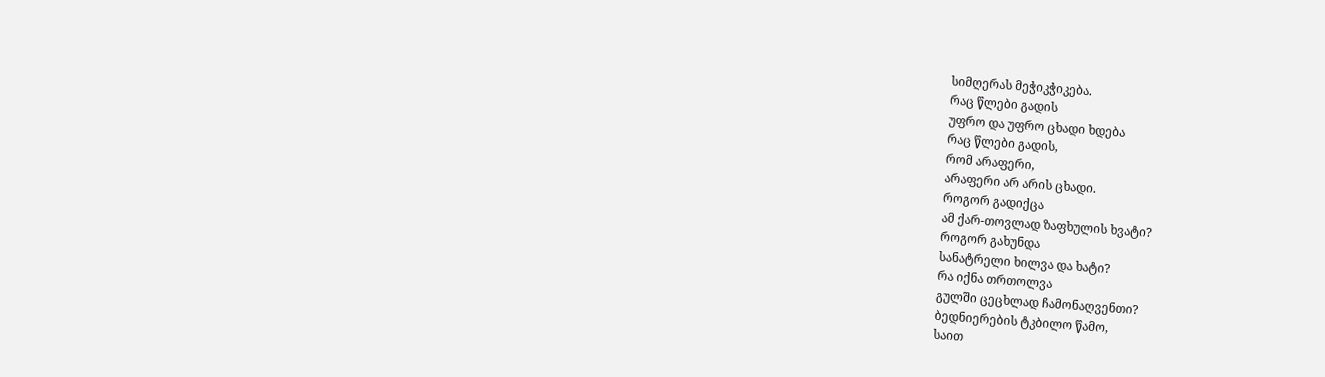სიმღერას მეჭიკჭიკება.
რაც წლები გადის
უფრო და უფრო ცხადი ხდება
რაც წლები გადის,
რომ არაფერი,
არაფერი არ არის ცხადი.
როგორ გადიქცა
ამ ქარ-თოვლად ზაფხულის ხვატი?
როგორ გახუნდა
სანატრელი ხილვა და ხატი?
რა იქნა თრთოლვა
გულში ცეცხლად ჩამონაღვენთი?
ბედნიერების ტკბილო წამო,
საით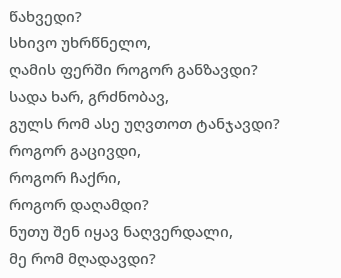წახვედი?
სხივო უხრწნელო,
ღამის ფერში როგორ განზავდი?
სადა ხარ, გრძნობავ,
გულს რომ ასე უღვთოთ ტანჯავდი?
როგორ გაცივდი,
როგორ ჩაქრი,
როგორ დაღამდი?
ნუთუ შენ იყავ ნაღვერდალი,
მე რომ მღადავდი?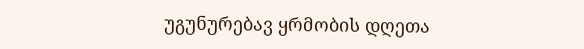უგუნურებავ ყრმობის დღეთა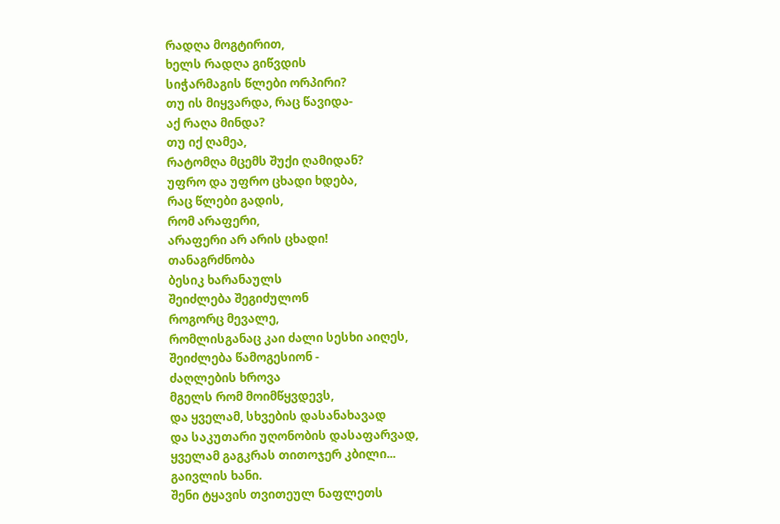რადღა მოგტირით,
ხელს რადღა გიწვდის
სიჭარმაგის წლები ორპირი?
თუ ის მიყვარდა, რაც წავიდა-
აქ რაღა მინდა?
თუ იქ ღამეა,
რატომღა მცემს შუქი ღამიდან?
უფრო და უფრო ცხადი ხდება,
რაც წლები გადის,
რომ არაფერი,
არაფერი არ არის ცხადი!
თანაგრძნობა
ბესიკ ხარანაულს
შეიძლება შეგიძულონ
როგორც მევალე,
რომლისგანაც კაი ძალი სესხი აიღეს,
შეიძლება წამოგესიონ -
ძაღლების ხროვა
მგელს რომ მოიმწყვდევს,
და ყველამ, სხვების დასანახავად
და საკუთარი უღონობის დასაფარვად,
ყველამ გაგკრას თითოჯერ კბილი...
გაივლის ხანი.
შენი ტყავის თვითეულ ნაფლეთს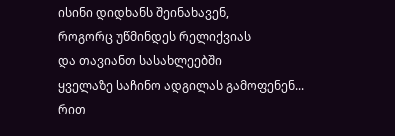ისინი დიდხანს შეინახავენ,
როგორც უწმინდეს რელიქვიას
და თავიანთ სასახლეებში
ყველაზე საჩინო ადგილას გამოფენენ...
რით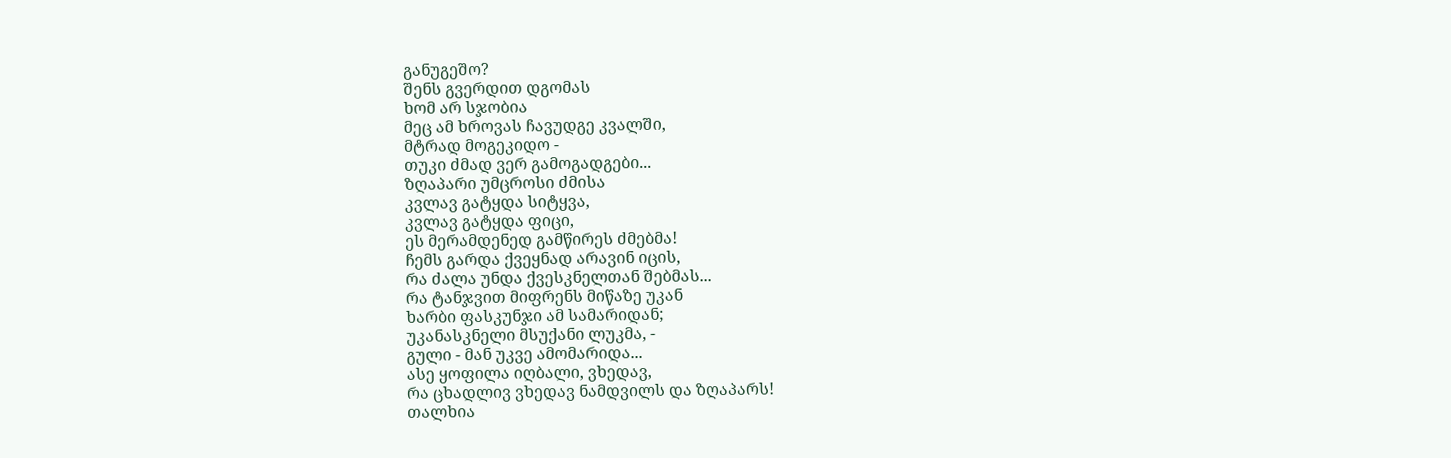განუგეშო?
შენს გვერდით დგომას
ხომ არ სჯობია
მეც ამ ხროვას ჩავუდგე კვალში,
მტრად მოგეკიდო -
თუკი ძმად ვერ გამოგადგები...
ზღაპარი უმცროსი ძმისა
კვლავ გატყდა სიტყვა,
კვლავ გატყდა ფიცი,
ეს მერამდენედ გამწირეს ძმებმა!
ჩემს გარდა ქვეყნად არავინ იცის,
რა ძალა უნდა ქვესკნელთან შებმას...
რა ტანჯვით მიფრენს მიწაზე უკან
ხარბი ფასკუნჯი ამ სამარიდან;
უკანასკნელი მსუქანი ლუკმა, -
გული - მან უკვე ამომარიდა...
ასე ყოფილა იღბალი, ვხედავ,
რა ცხადლივ ვხედავ ნამდვილს და ზღაპარს!
თალხია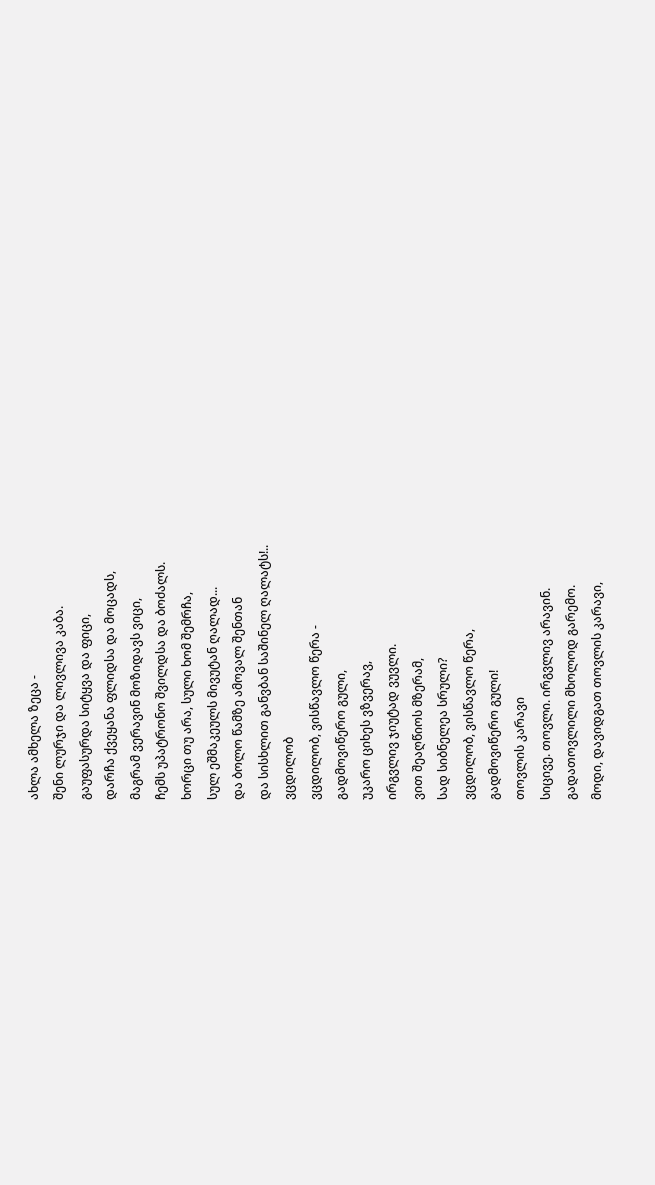ახლა ამხელა ზეცა -
შენი ლურჯი და ლივლივა კაბა.
გაუფასურდა სიტყვა და ფიცი,
დარჩა ქვეყანა ფლიდსა და მოცადს,
მაგრამ ვერავინ მოზიდავს ვიცი,
ჩემს უპატრონო შვილდსა და ბოძალს.
ხორცი თუ არა, სული ხომ შემრჩა,
სულ ეშმაკეულს მივუტან ღალად...
და ბოლო წამზე ამოვალ შენთან
და სისხლით განვბან საშინელ ღალატს!..
ვცდილობ
ვცდილობ, ვისწავლო წერა -
გადმოვიწერო გული,
უკარო ციხეს ვზვერავ,
ირგვლივ ჯიუტად ვუვლი.
ვით შეაღწიოს მზერამ,
სად სიბნელეა სრული?
ვცდილობ, ვისწავლო წერა,
გადმოვიწერო გული!
თოვლის კარავი
სიცივე. თოვლი. ირგვლივ არავინ.
გადათოვლილი მხოლოდ გარემო.
მოდი, დავიდგათ თოვლის კარავი,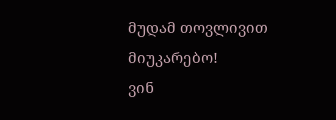მუდამ თოვლივით მიუკარებო!
ვინ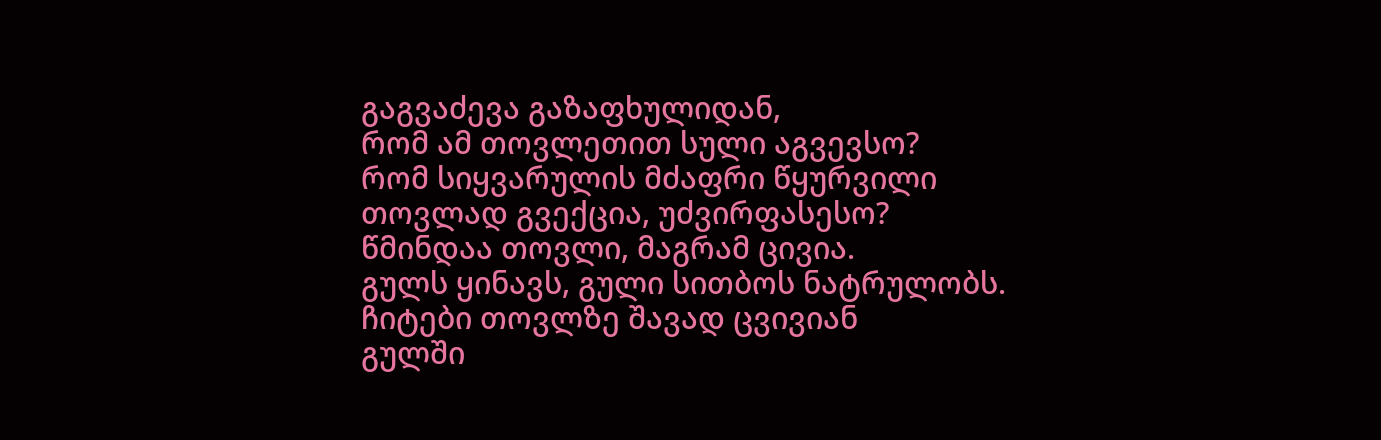გაგვაძევა გაზაფხულიდან,
რომ ამ თოვლეთით სული აგვევსო?
რომ სიყვარულის მძაფრი წყურვილი
თოვლად გვექცია, უძვირფასესო?
წმინდაა თოვლი, მაგრამ ცივია.
გულს ყინავს, გული სითბოს ნატრულობს.
ჩიტები თოვლზე შავად ცვივიან
გულში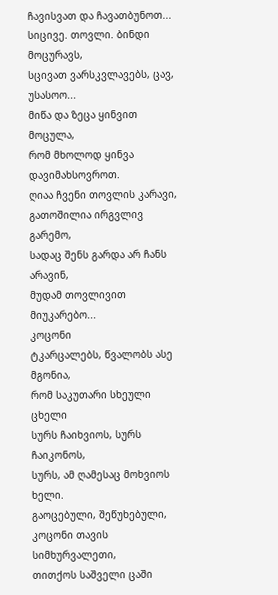ჩავისვათ და ჩავათბუნოთ...
სიცივე. თოვლი. ბინდი მოცურავს,
სცივათ ვარსკვლავებს, ცავ, უსასოო...
მიწა და ზეცა ყინვით მოცულა,
რომ მხოლოდ ყინვა დავიმახსოვროთ.
ღიაა ჩვენი თოვლის კარავი,
გათოშილია ირგვლივ გარემო,
სადაც შენს გარდა არ ჩანს არავინ,
მუდამ თოვლივით მიუკარებო...
კოცონი
ტკარცალებს, წვალობს ასე მგონია,
რომ საკუთარი სხეული ცხელი
სურს ჩაიხვიოს, სურს ჩაიკონოს,
სურს, ამ ღამესაც მოხვიოს ხელი.
გაოცებული, შეწუხებული,
კოცონი თავის სიმხურვალეთი,
თითქოს საშველი ცაში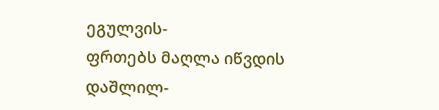ეგულვის-
ფრთებს მაღლა იწვდის დაშლილ-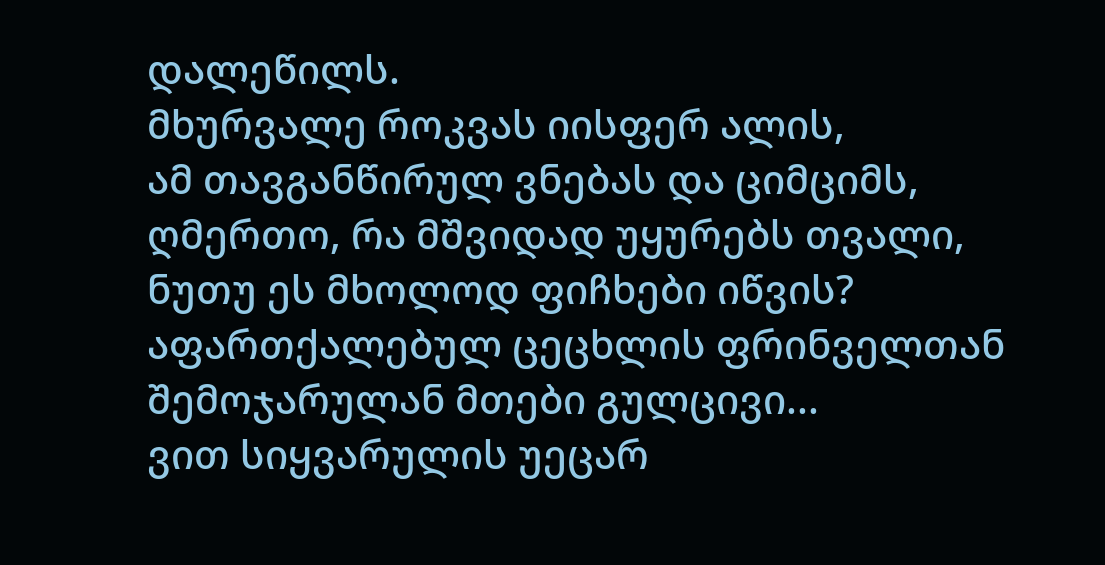დალეწილს.
მხურვალე როკვას იისფერ ალის,
ამ თავგანწირულ ვნებას და ციმციმს,
ღმერთო, რა მშვიდად უყურებს თვალი,
ნუთუ ეს მხოლოდ ფიჩხები იწვის?
აფართქალებულ ცეცხლის ფრინველთან
შემოჯარულან მთები გულცივი...
ვით სიყვარულის უეცარ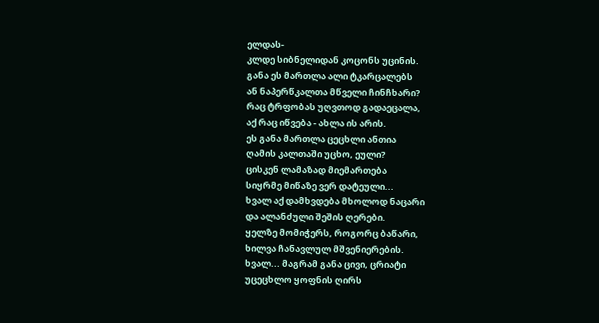ელდას-
კლდე სიბნელიდან კოცონს უცინის.
განა ეს მართლა ალი ტკარცალებს
ან ნაპერწკალთა მწველი ჩინჩხარი?
რაც ტრფობას უღვთოდ გადაეცალა,
აქ რაც იწვება - ახლა ის არის.
ეს განა მართლა ცეცხლი ანთია
ღამის კალთაში უცხო, ეული?
ცისკენ ლამაზად მიემართება
სიყრმე მიწაზე ვერ დატეული...
ხვალ აქ დამხვდება მხოლოდ ნაცარი
და ალანძული შეშის ღერები.
ყელზე მომიჭერს, როგორც ბაწარი,
ხილვა ჩანავლულ მშვენიერების.
ხვალ... მაგრამ განა ცივი, ცრიატი
უცეცხლო ყოფნის ღირს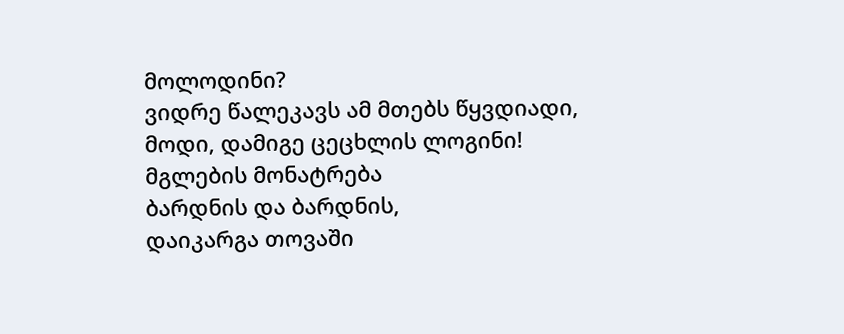მოლოდინი?
ვიდრე წალეკავს ამ მთებს წყვდიადი,
მოდი, დამიგე ცეცხლის ლოგინი!
მგლების მონატრება
ბარდნის და ბარდნის,
დაიკარგა თოვაში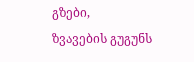გზები,
ზვავების გუგუნს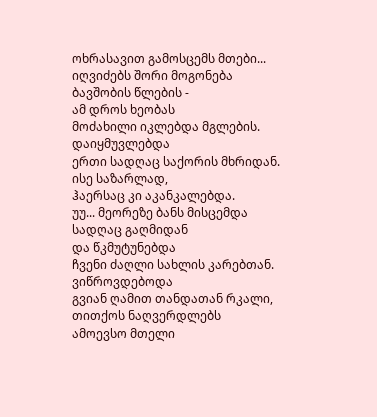ოხრასავით გამოსცემს მთები...
იღვიძებს შორი მოგონება
ბავშობის წლების -
ამ დროს ხეობას
მოძახილი იკლებდა მგლების.
დაიყმუვლებდა
ერთი სადღაც საქორის მხრიდან.
ისე საზარლად,
ჰაერსაც კი აკანკალებდა.
უუ... მეორეზე ბანს მისცემდა
სადღაც გაღმიდან
და წკმუტუნებდა
ჩვენი ძაღლი სახლის კარებთან.
ვიწროვდებოდა
გვიან ღამით თანდათან რკალი,
თითქოს ნაღვერდლებს
ამოევსო მთელი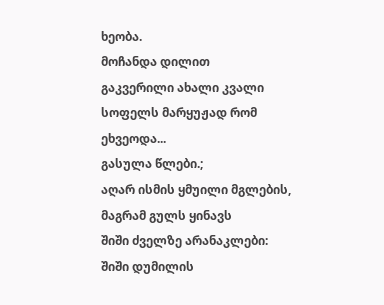ხეობა.
მოჩანდა დილით
გაკვერილი ახალი კვალი
სოფელს მარყუჟად რომ ეხვეოდა...
გასულა წლები.;
აღარ ისმის ყმუილი მგლების,
მაგრამ გულს ყინავს
შიში ძველზე არანაკლები:
შიში დუმილის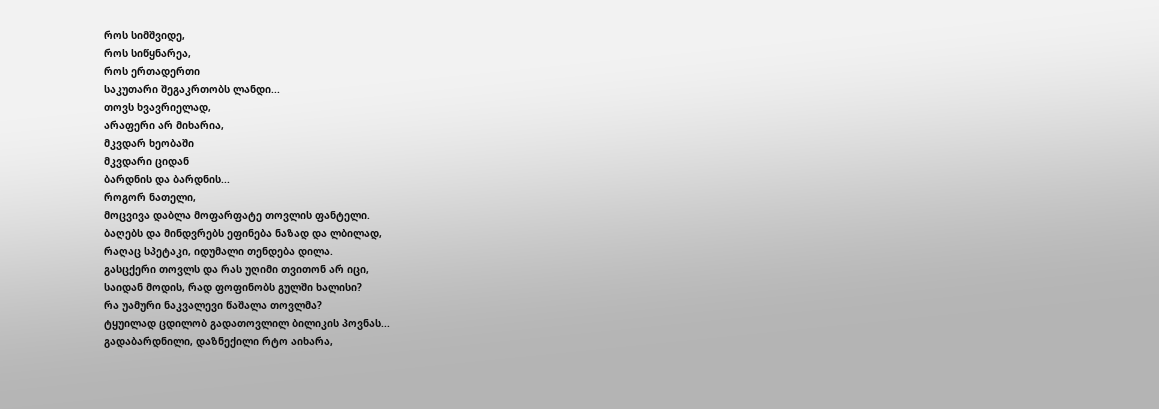როს სიმშვიდე,
როს სიწყნარეა,
როს ერთადერთი
საკუთარი შეგაკრთობს ლანდი...
თოვს ხვავრიელად,
არაფერი არ მიხარია,
მკვდარ ხეობაში
მკვდარი ციდან
ბარდნის და ბარდნის...
როგორ ნათელი,
მოცვივა დაბლა მოფარფატე თოვლის ფანტელი.
ბაღებს და მინდვრებს ეფინება ნაზად და ლბილად,
რაღაც სპეტაკი, იდუმალი თენდება დილა.
გასცქერი თოვლს და რას უღიმი თვითონ არ იცი,
საიდან მოდის, რად ფოფინობს გულში ხალისი?
რა უამური ნაკვალევი წაშალა თოვლმა?
ტყუილად ცდილობ გადათოვლილ ბილიკის პოვნას...
გადაბარდნილი, დაზნექილი რტო აიხარა,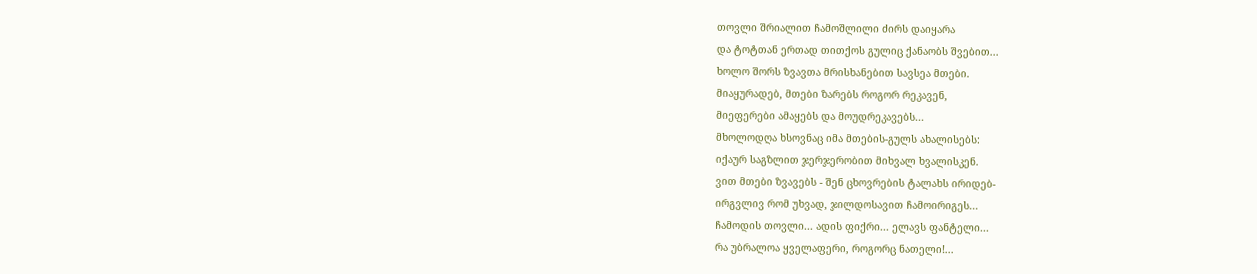თოვლი შრიალით ჩამოშლილი ძირს დაიყარა
და ტოტთან ერთად თითქოს გულიც ქანაობს შვებით...
ხოლო შორს ზვავთა მრისხანებით სავსეა მთები.
მიაყურადებ, მთები ზარებს როგორ რეკავენ,
მიეფერები ამაყებს და მოუდრეკავებს...
მხოლოდღა ხსოვნაც იმა მთების-გულს ახალისებს:
იქაურ საგზლით ჯერჯერობით მიხვალ ხვალისკენ.
ვით მთები ზვავებს - შენ ცხოვრების ტალახს ირიდებ-
ირგვლივ რომ უხვად, ჯილდოსავით ჩამოირიგეს...
ჩამოდის თოვლი... ადის ფიქრი... ელავს ფანტელი...
რა უბრალოა ყველაფერი, როგორც ნათელი!...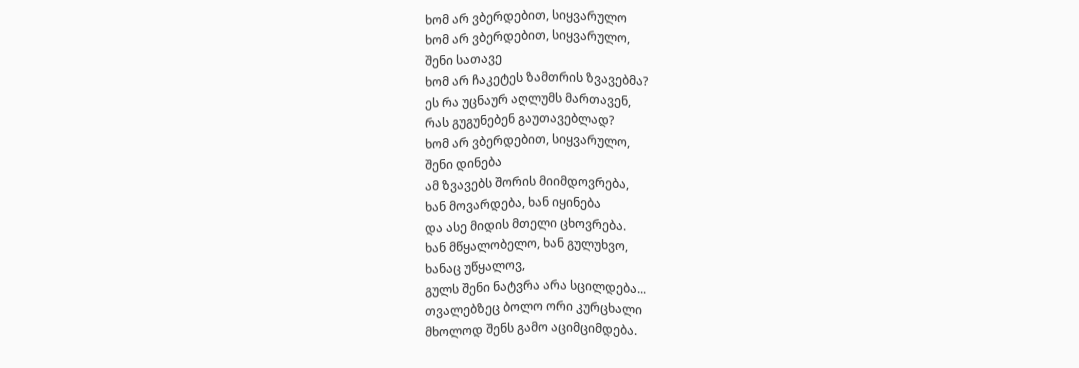ხომ არ ვბერდებით, სიყვარულო
ხომ არ ვბერდებით, სიყვარულო,
შენი სათავე
ხომ არ ჩაკეტეს ზამთრის ზვავებმა?
ეს რა უცნაურ აღლუმს მართავენ,
რას გუგუნებენ გაუთავებლად?
ხომ არ ვბერდებით, სიყვარულო,
შენი დინება
ამ ზვავებს შორის მიიმდოვრება,
ხან მოვარდება, ხან იყინება
და ასე მიდის მთელი ცხოვრება.
ხან მწყალობელო, ხან გულუხვო,
ხანაც უწყალოვ,
გულს შენი ნატვრა არა სცილდება...
თვალებზეც ბოლო ორი კურცხალი
მხოლოდ შენს გამო აციმციმდება.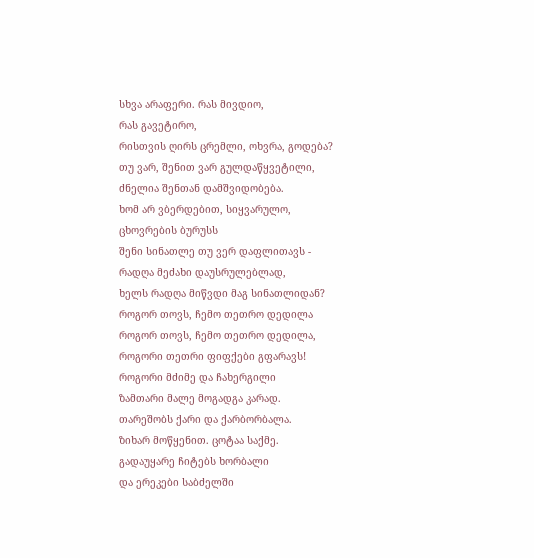სხვა არაფერი. რას მივდიო,
რას გავეტირო,
რისთვის ღირს ცრემლი, ოხვრა, გოდება?
თუ ვარ, შენით ვარ გულდაწყვეტილი,
ძნელია შენთან დამშვიდობება.
ხომ არ ვბერდებით, სიყვარულო,
ცხოვრების ბურუსს
შენი სინათლე თუ ვერ დაფლითავს -
რადღა მეძახი დაუსრულებლად,
ხელს რადღა მიწვდი მაგ სინათლიდან?
როგორ თოვს, ჩემო თეთრო დედილა
როგორ თოვს, ჩემო თეთრო დედილა,
როგორი თეთრი ფიფქები გფარავს!
როგორი მძიმე და ჩახერგილი
ზამთარი მალე მოგადგა კარად.
თარეშობს ქარი და ქარბორბალა.
ზიხარ მოწყენით. ცოტაა საქმე.
გადაუყარე ჩიტებს ხორბალი
და ერეკები საბძელში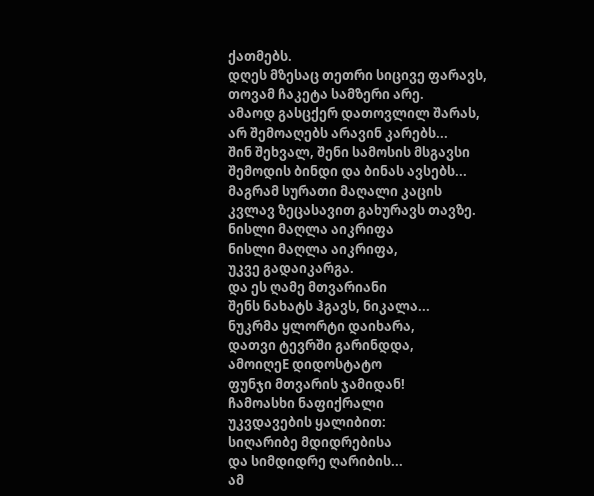ქათმებს.
დღეს მზესაც თეთრი სიცივე ფარავს,
თოვამ ჩაკეტა სამზერი არე.
ამაოდ გასცქერ დათოვლილ შარას,
არ შემოაღებს არავინ კარებს...
შინ შეხვალ, შენი სამოსის მსგავსი
შემოდის ბინდი და ბინას ავსებს...
მაგრამ სურათი მაღალი კაცის
კვლავ ზეცასავით გახურავს თავზე.
ნისლი მაღლა აიკრიფა
ნისლი მაღლა აიკრიფა,
უკვე გადაიკარგა.
და ეს ღამე მთვარიანი
შენს ნახატს ჰგავს, ნიკალა...
ნუკრმა ყლორტი დაიხარა,
დათვი ტევრში გარინდდა,
ამოიღეE დიდოსტატო
ფუნჯი მთვარის ჯამიდან!
ჩამოასხი ნაფიქრალი
უკვდავების ყალიბით:
სიღარიბე მდიდრებისა
და სიმდიდრე ღარიბის...
ამ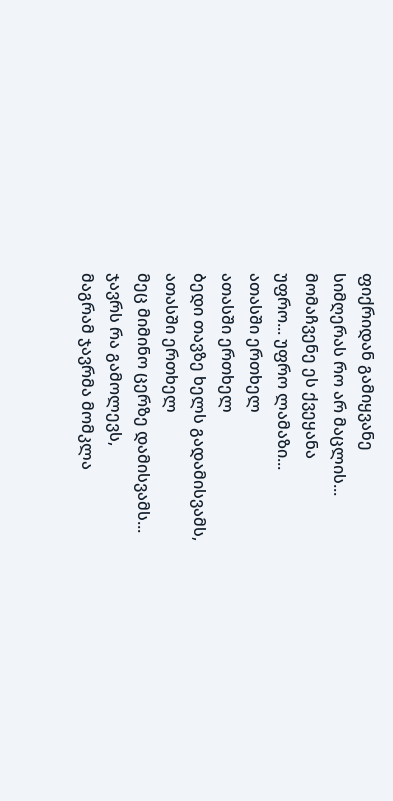ფიქრიდან გამიყვანე
სიმღერას რო არ მაცლის...
მომაჩვენე ეს ქვეყანა
უფრო... უფრო ლამაზი...
ათასში ერთხელ
ათასში ერთხელ
ბედი თავზე ხელს გადამისვამს,
ათასში ერთხელ
მეც მიმინო ცერზე დამისვამს...
ჯავრს რა გამოლევს,
მაგრამ ჯავრმა მომკლა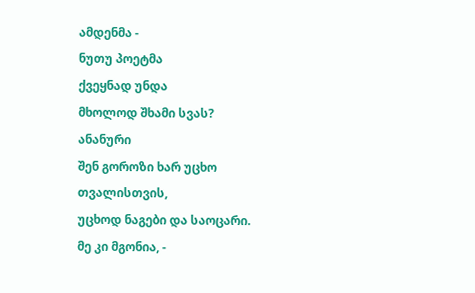ამდენმა -
ნუთუ პოეტმა
ქვეყნად უნდა
მხოლოდ შხამი სვას?
ანანური
შენ გოროზი ხარ უცხო თვალისთვის,
უცხოდ ნაგები და საოცარი.
მე კი მგონია, -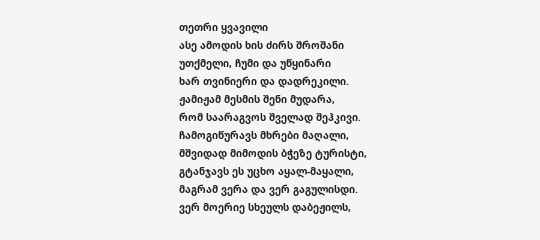თეთრი ყვავილი
ასე ამოდის ხის ძირს შროშანი
უთქმელი, ჩუმი და უწყინარი
ხარ თვინიერი და დადრეკილი.
ჟამიჟამ მესმის შენი მუდარა,
რომ საარაგვოს შველად შეჰკივი.
ჩამოგიწურავს მხრები მაღალი,
მშვიდად მიმოდის ბჭეზე ტურისტი,
გტანჯავს ეს უცხო აყალ-მაყალი,
მაგრამ ვერა და ვერ გაგულისდი.
ვერ მოერიე სხეულს დაბეჟილს,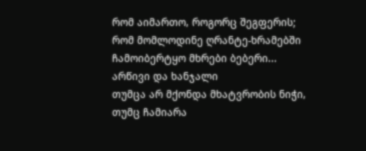რომ აიმართო, როგორც შეგფერის;
რომ მომლოდინე ღრანტე-ხრამებში
ჩამოიბერტყო მხრები ბებერი...
არწივი და ხანჯალი
თუმცა არ მქონდა მხატვრობის ნიჭი,
თუმც ჩამიარა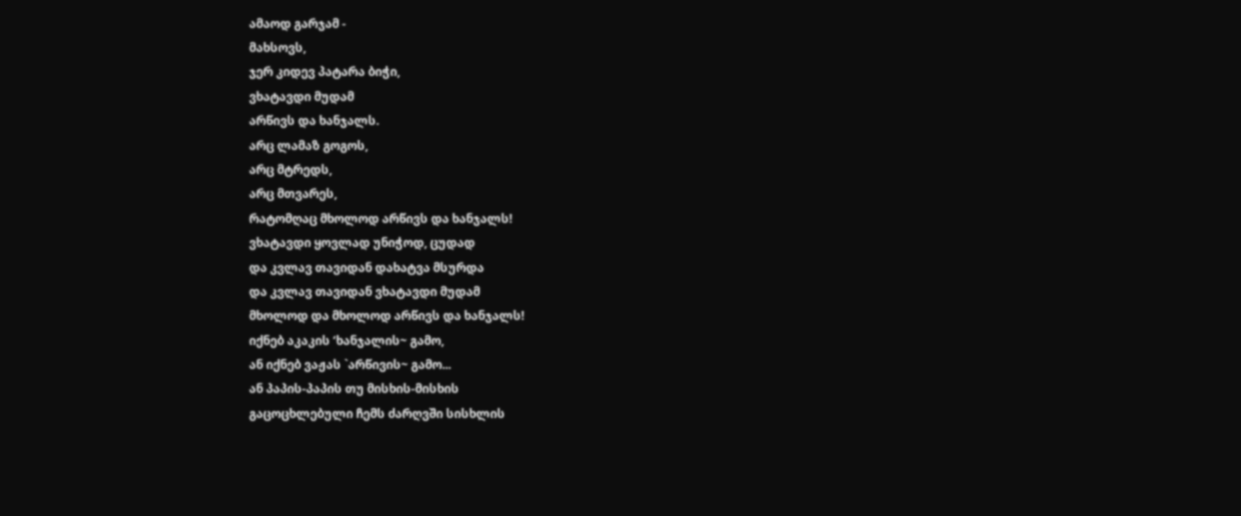ამაოდ გარჯამ -
მახსოვს,
ჯერ კიდევ პატარა ბიჭი,
ვხატავდი მუდამ
არწივს და ხანჯალს.
არც ლამაზ გოგოს,
არც მტრედს,
არც მთვარეს,
რატომღაც მხოლოდ არწივს და ხანჯალს!
ვხატავდი ყოვლად უნიჭოდ, ცუდად
და კვლავ თავიდან დახატვა მსურდა
და კვლავ თავიდან ვხატავდი მუდამ
მხოლოდ და მხოლოდ არწივს და ხანჯალს!
იქნებ აკაკის ‘ხანჯალის~ გამო,
ან იქნებ ვაჟას `არწივის~ გამო...
ან პაპის-პაპის თუ მისხის-მისხის
გაცოცხლებული ჩემს ძარღვში სისხლის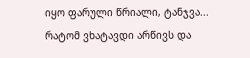იყო ფარული წრიალი, ტანჯვა...
რატომ ვხატავდი არწივს და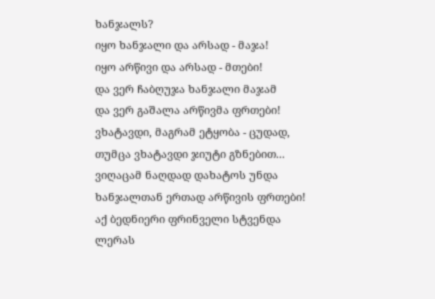ხანჯალს?
იყო ხანჯალი და არსად - მაჯა!
იყო არწივი და არსად - მთები!
და ვერ ჩაბღუჯა ხანჯალი მაჯამ
და ვერ გაშალა არწივმა ფრთები!
ვხატავდი, მაგრამ ეტყობა - ცუდად,
თუმცა ვხატავდი ჯიუტი გზნებით...
ვიღაცამ ნაღდად დახატოს უნდა
ხანჯალთან ერთად არწივის ფრთები!
აქ ბედნიერი ფრინველი სტვენდა
ლერას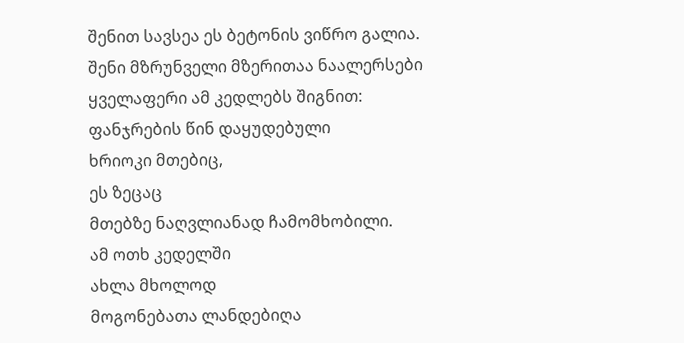შენით სავსეა ეს ბეტონის ვიწრო გალია.
შენი მზრუნველი მზერითაა ნაალერსები
ყველაფერი ამ კედლებს შიგნით:
ფანჯრების წინ დაყუდებული
ხრიოკი მთებიც,
ეს ზეცაც
მთებზე ნაღვლიანად ჩამომხობილი.
ამ ოთხ კედელში
ახლა მხოლოდ
მოგონებათა ლანდებიღა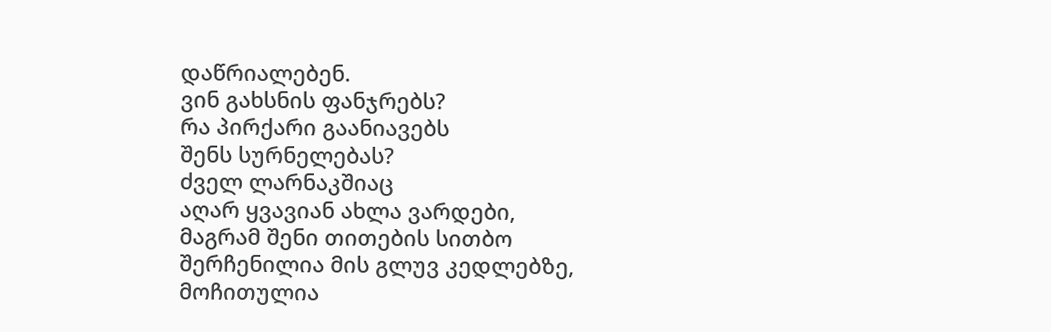დაწრიალებენ.
ვინ გახსნის ფანჯრებს?
რა პირქარი გაანიავებს
შენს სურნელებას?
ძველ ლარნაკშიაც
აღარ ყვავიან ახლა ვარდები,
მაგრამ შენი თითების სითბო
შერჩენილია მის გლუვ კედლებზე,
მოჩითულია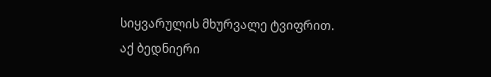სიყვარულის მხურვალე ტვიფრით.
აქ ბედნიერი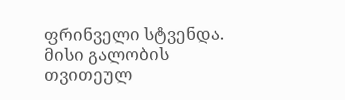ფრინველი სტვენდა.
მისი გალობის თვითეულ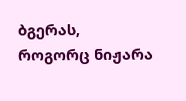ბგერას,
როგორც ნიჟარა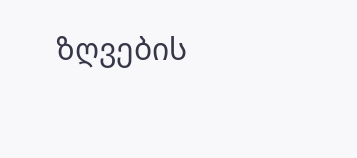ზღვების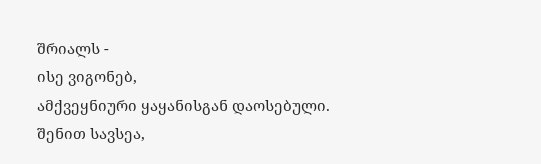შრიალს -
ისე ვიგონებ,
ამქვეყნიური ყაყანისგან დაოსებული.
შენით სავსეა,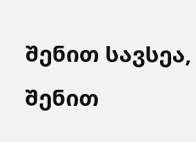შენით სავსეა,
შენით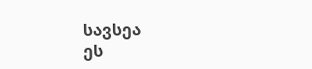სავსეა
ეს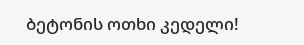ბეტონის ოთხი კედელი!